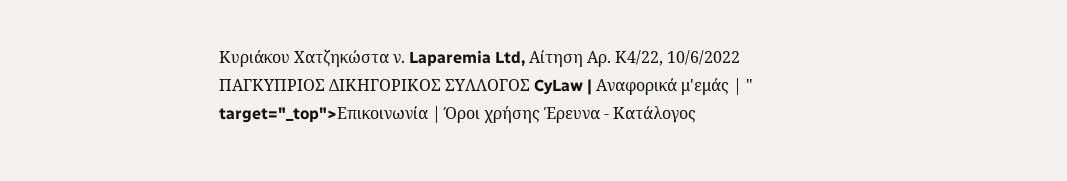Κυριάκου Χατζηκώστα ν. Laparemia Ltd, Αίτηση Αρ. Κ4/22, 10/6/2022 ΠΑΓΚΥΠΡΙΟΣ ΔΙΚΗΓΟΡΙΚΟΣ ΣΥΛΛΟΓΟΣ CyLaw | Αναφορικά μ'εμάς | " target="_top">Επικοινωνία | Όροι χρήσης Έρευνα - Κατάλογος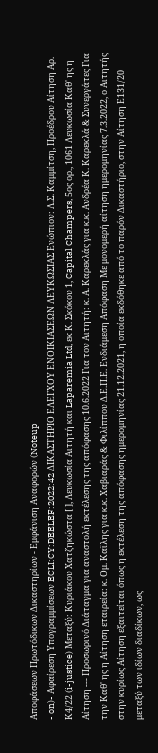Αποφάσεων Πρωτόδικων Δικαστηρίων - Εμφάνιση Αναφορών (Noteup
- on)- Αφαίρεση Υπογραμμίσεων ECLI:CY:DEELEF:2022:42 ΔΙΚΑΣΤΗΡΙΟ ΕΛΕΓΧΟΥ ΕΝΟΙΚΙΑΣΕΩΝ ΛΕΥΚΩΣΙΑΣ Ενώπιον: Λ.Σ. Καμμίτση, Προέδρου Αίτηση Αρ. Κ4/22 (i-justice) Μεταξύ: Κυριάκου Χατζηκώστα [ ], Λευκωσία Αιτητή και Laparemia Ltd, εκ Κ. Σκόκου 1, Capital Champers, 5ος oρ., 1061 Λευκωσία Καθ' ης η Αίτηση --- Προσωρινό Διάταγμα για αναστολή εκτέλεσης της απόφασης 10.6.2022 Για τον Αιτητή: κ. Α. Καρεκλάς για κ.κ. Ανδρέα Κ. Καρεκλά & Συνεργάτες Για την Καθ' ης η Αίτηση εταιρεία: κ. Ομ. Καϊλης για κ.κ. Χαβιαράς & Φιλίππου Δ.Ε.Π.Ε. Ενδιάμεση Απόφαση Με μονομερή αίτηση ημερομηνίας 7.3.2022, ο Αιτητής στην κυρίως Αίτηση εξαιτείται όπως η εκτέλεση της απόφασης ημερομηνίας 21.12.2021, η οποία εκδόθηκε από το παρόν Δικαστήριο, στην Αίτηση Ε131/20 μεταξύ των ιδίων διαδίκων, ως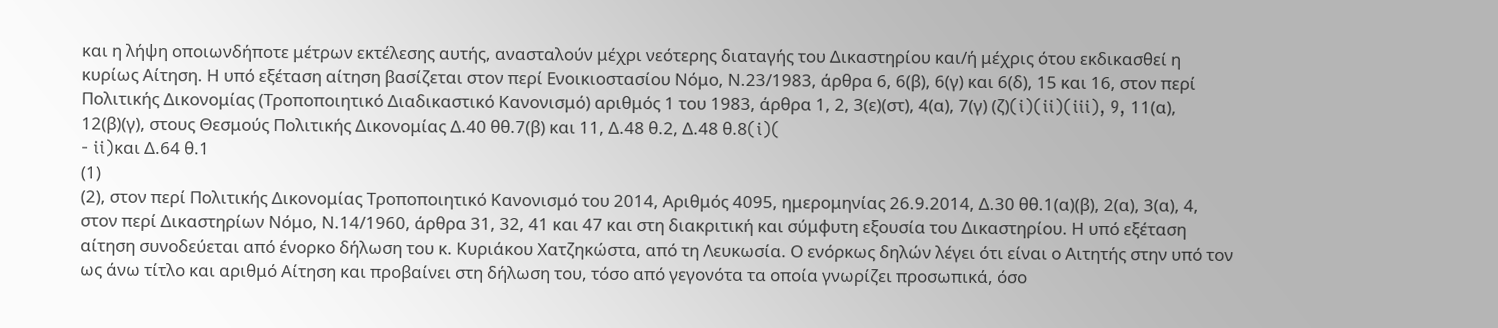και η λήψη οποιωνδήποτε μέτρων εκτέλεσης αυτής, ανασταλούν μέχρι νεότερης διαταγής του Δικαστηρίου και/ή μέχρις ότου εκδικασθεί η κυρίως Αίτηση. Η υπό εξέταση αίτηση βασίζεται στον περί Ενοικιοστασίου Νόμο, Ν.23/1983, άρθρα 6, 6(β), 6(γ) και 6(δ), 15 και 16, στον περί Πολιτικής Δικονομίας (Τροποποιητικό Διαδικαστικό Κανονισμό) αριθμός 1 του 1983, άρθρα 1, 2, 3(ε)(στ), 4(α), 7(γ) (ζ)(i)(ii)(iii), 9, 11(α), 12(β)(γ), στους Θεσμούς Πολιτικής Δικονομίας Δ.40 θθ.7(β) και 11, Δ.48 θ.2, Δ.48 θ.8(i)(
- ii)και Δ.64 θ.1
(1)
(2), στον περί Πολιτικής Δικονομίας Τροποποιητικό Κανονισμό του 2014, Αριθμός 4095, ημερομηνίας 26.9.2014, Δ.30 θθ.1(α)(β), 2(α), 3(α), 4, στον περί Δικαστηρίων Νόμο, Ν.14/1960, άρθρα 31, 32, 41 και 47 και στη διακριτική και σύμφυτη εξουσία του Δικαστηρίου. Η υπό εξέταση αίτηση συνοδεύεται από ένορκο δήλωση του κ. Κυριάκου Χατζηκώστα, από τη Λευκωσία. Ο ενόρκως δηλών λέγει ότι είναι ο Αιτητής στην υπό τον ως άνω τίτλο και αριθμό Αίτηση και προβαίνει στη δήλωση του, τόσο από γεγονότα τα οποία γνωρίζει προσωπικά, όσο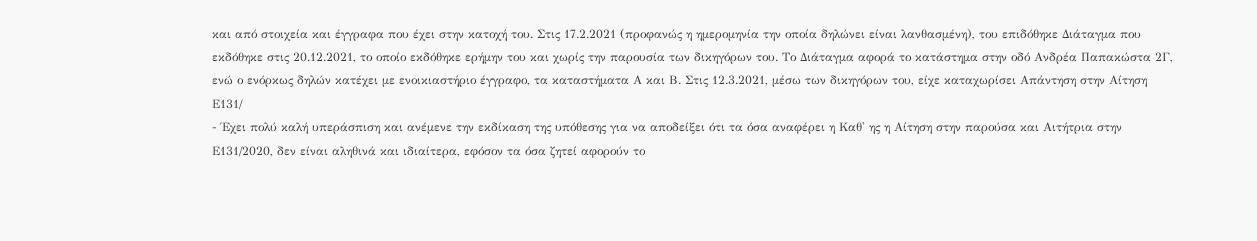και από στοιχεία και έγγραφα που έχει στην κατοχή του. Στις 17.2.2021 (προφανώς η ημερομηνία την οποία δηλώνει είναι λανθασμένη), του επιδόθηκε Διάταγμα που εκδόθηκε στις 20.12.2021, το οποίο εκδόθηκε ερήμην του και χωρίς την παρουσία των δικηγόρων του. Το Διάταγμα αφορά το κατάστημα στην οδό Ανδρέα Παπακώστα 2Γ, ενώ ο ενόρκως δηλών κατέχει με ενοικιαστήριο έγγραφο, τα καταστήματα Α και Β. Στις 12.3.2021, μέσω των δικηγόρων του, είχε καταχωρίσει Απάντηση στην Αίτηση Ε131/
- Έχει πολύ καλή υπεράσπιση και ανέμενε την εκδίκαση της υπόθεσης για να αποδείξει ότι τα όσα αναφέρει η Καθ' ης η Αίτηση στην παρούσα και Αιτήτρια στην Ε131/2020, δεν είναι αληθινά και ιδιαίτερα, εφόσον τα όσα ζητεί αφορούν το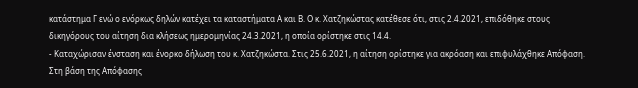κατάστημα Γ ενώ ο ενόρκως δηλών κατέχει τα καταστήματα Α και Β. Ο κ. Χατζηκώστας κατέθεσε ότι, στις 2.4.2021, επιδόθηκε στους δικηγόρους του αίτηση δια κλήσεως ημερομηνίας 24.3.2021, η οποία ορίστηκε στις 14.4.
- Καταχώρισαν ένσταση και ένορκο δήλωση του κ. Χατζηκώστα. Στις 25.6.2021, η αίτηση ορίστηκε για ακρόαση και επιφυλάχθηκε Απόφαση. Στη βάση της Απόφασης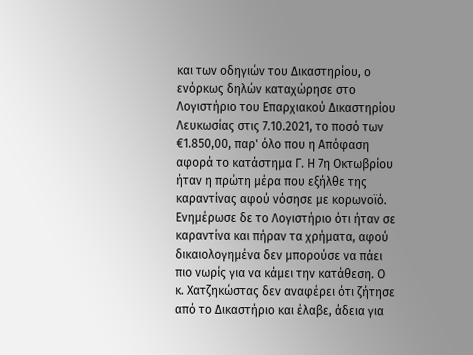και των οδηγιών του Δικαστηρίου, ο ενόρκως δηλών καταχώρησε στο Λογιστήριο του Επαρχιακού Δικαστηρίου Λευκωσίας στις 7.10.2021, το ποσό των €1.850,00, παρ' όλο που η Απόφαση αφορά το κατάστημα Γ. Η 7η Οκτωβρίου ήταν η πρώτη μέρα που εξήλθε της καραντίνας αφού νόσησε με κορωνοϊό. Ενημέρωσε δε το Λογιστήριο ότι ήταν σε καραντίνα και πήραν τα χρήματα, αφού δικαιολογημένα δεν μπορούσε να πάει πιο νωρίς για να κάμει την κατάθεση. Ο κ. Χατζηκώστας δεν αναφέρει ότι ζήτησε από το Δικαστήριο και έλαβε, άδεια για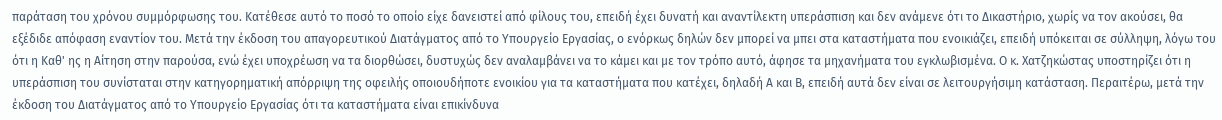παράταση του χρόνου συμμόρφωσης του. Κατέθεσε αυτό το ποσό το οποίο είχε δανειστεί από φίλους του, επειδή έχει δυνατή και αναντίλεκτη υπεράσπιση και δεν ανάμενε ότι το Δικαστήριο, χωρίς να τον ακούσει, θα εξέδιδε απόφαση εναντίον του. Μετά την έκδοση του απαγορευτικού Διατάγματος από το Υπουργείο Εργασίας, ο ενόρκως δηλών δεν μπορεί να μπει στα καταστήματα που ενοικιάζει, επειδή υπόκειται σε σύλληψη, λόγω του ότι η Καθ' ης η Αίτηση στην παρούσα, ενώ έχει υποχρέωση να τα διορθώσει, δυστυχώς δεν αναλαμβάνει να το κάμει και με τον τρόπο αυτό, άφησε τα μηχανήματα του εγκλωβισμένα. Ο κ. Χατζηκώστας υποστηρίζει ότι η υπεράσπιση του συνίσταται στην κατηγορηματική απόρριψη της οφειλής οποιουδήποτε ενοικίου για τα καταστήματα που κατέχει, δηλαδή Α και Β, επειδή αυτά δεν είναι σε λειτουργήσιμη κατάσταση. Περαιτέρω, μετά την έκδοση του Διατάγματος από το Υπουργείο Εργασίας ότι τα καταστήματα είναι επικίνδυνα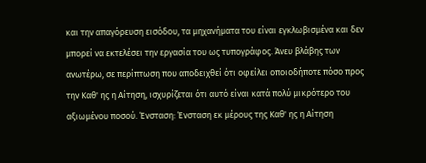και την απαγόρευση εισόδου, τα μηχανήματα του είναι εγκλωβισμένα και δεν μπορεί να εκτελέσει την εργασία του ως τυπογράφος. Άνευ βλάβης των ανωτέρω, σε περίπτωση που αποδειχθεί ότι οφείλει οποιοδήποτε πόσο προς την Καθ' ης η Αίτηση, ισχυρίζεται ότι αυτό είναι κατά πολύ μικρότερο του αξιωμένου ποσού. Ένσταση: Ένσταση εκ μέρους της Καθ' ης η Αίτηση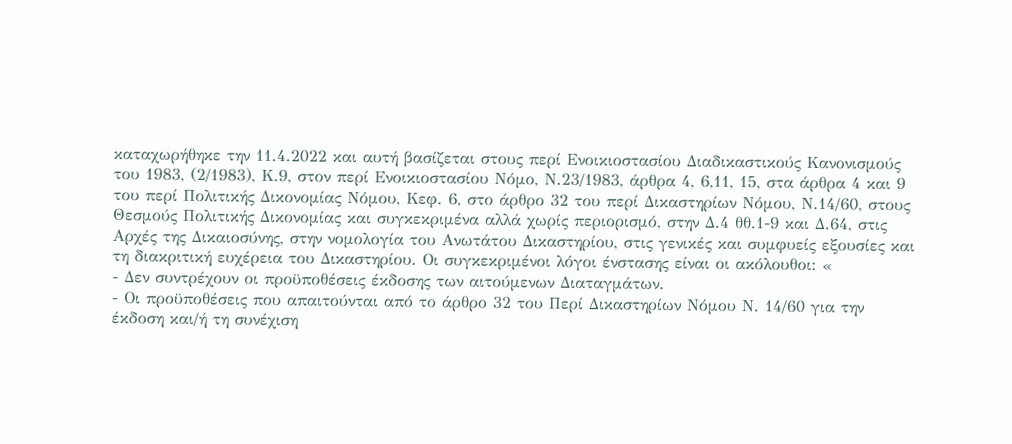καταχωρήθηκε την 11.4.2022 και αυτή βασίζεται στους περί Ενοικιοστασίου Διαδικαστικούς Κανονισμούς του 1983, (2/1983), Κ.9, στον περί Ενοικιοστασίου Νόμο, Ν.23/1983, άρθρα 4, 6,11, 15, στα άρθρα 4 και 9 του περί Πολιτικής Δικονομίας Νόμου, Κεφ. 6, στο άρθρο 32 του περί Δικαστηρίων Νόμου, Ν.14/60, στους Θεσμούς Πολιτικής Δικονομίας και συγκεκριμένα αλλά χωρίς περιορισμό, στην Δ.4 θθ.1-9 και Δ.64, στις Αρχές της Δικαιοσύνης, στην νομολογία του Ανωτάτου Δικαστηρίου, στις γενικές και συμφυείς εξουσίες και τη διακριτική ευχέρεια του Δικαστηρίου. Οι συγκεκριμένοι λόγοι ένστασης είναι οι ακόλουθοι: «
- Δεν συντρέχουν οι προϋποθέσεις έκδοσης των αιτούμενων Διαταγμάτων.
- Οι προϋποθέσεις που απαιτούνται από το άρθρο 32 του Περί Δικαστηρίων Νόμου Ν. 14/60 για την έκδοση και/ή τη συνέχιση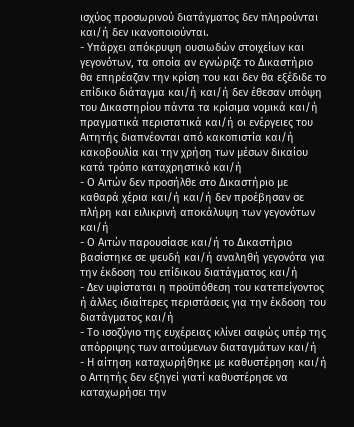ισχύος προσωρινού διατάγματος δεν πληρούνται και/ή δεν ικανοποιούνται.
- Υπάρχει απόκρυψη ουσιωδών στοιχείων και γεγονότων, τα οποία αν εγνώριζε το Δικαστήριο θα επηρέαζαν την κρίση του και δεν θα εξέδιδε το επίδικο διάταγμα και/ή και/ή δεν έθεσαν υπόψη του Δικαστηρίου πάντα τα κρίσιμα νομικά και/ή πραγματικά περιστατικά και/ή οι ενέργειες του Αιτητής διαπνέονται από κακοπιστία και/ή κακοβουλία και την χρήση των μέσων δικαίου κατά τρόπο καταχρηστικό και/ή
- Ο Αιτών δεν προσήλθε στο Δικαστήριο με καθαρά χέρια και/ή και/ή δεν προέβησαν σε πλήρη και ειλικρινή αποκάλυψη των γεγονότων και/ή
- Ο Αιτών παρουσίασε και/ή το Δικαστήριο βασίστηκε σε ψευδή και/ή αναληθή γεγονότα για την έκδοση του επίδικου διατάγματος και/ή
- Δεν υφίσταται η προϋπόθεση του κατεπείγοντος ή άλλες ιδιαίτερες περιστάσεις για την έκδοση του διατάγματος και/ή
- Το ισοζύγιο της ευχέρειας κλίνει σαφώς υπέρ της απόρριψης των αιτούμενων διαταγμάτων και/ή
- Η αίτηση καταχωρήθηκε με καθυστέρηση και/ή ο Αιτητής δεν εξηγεί γιατί καθυστέρησε να καταχωρήσει την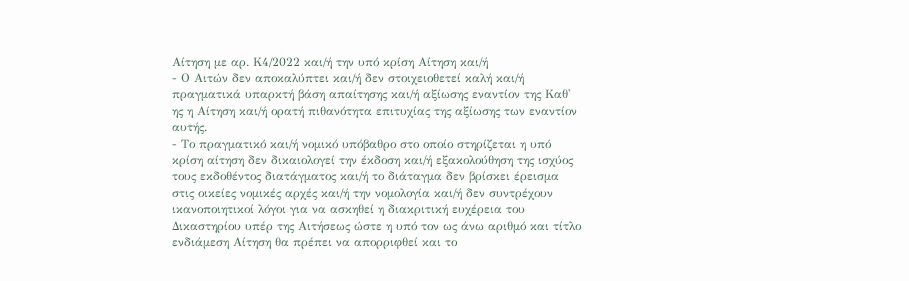Αίτηση με αρ. Κ4/2022 και/ή την υπό κρίση Αίτηση και/ή
- Ο Αιτών δεν αποκαλύπτει και/ή δεν στοιχειοθετεί καλή και/ή πραγματικά υπαρκτή βάση απαίτησης και/ή αξίωσης εναντίον της Καθ' ης η Αίτηση και/ή ορατή πιθανότητα επιτυχίας της αξίωσης των εναντίον αυτής.
- Το πραγματικό και/ή νομικό υπόβαθρο στο οποίο στηρίζεται η υπό κρίση αίτηση δεν δικαιολογεί την έκδοση και/ή εξακολούθηση της ισχύος τους εκδοθέντος διατάγματος και/ή το διάταγμα δεν βρίσκει έρεισμα στις οικείες νομικές αρχές και/ή την νομολογία και/ή δεν συντρέχουν ικανοποιητικοί λόγοι για να ασκηθεί η διακριτική ευχέρεια του Δικαστηρίου υπέρ της Αιτήσεως ώστε η υπό τον ως άνω αριθμό και τίτλο ενδιάμεση Αίτηση θα πρέπει να απορριφθεί και το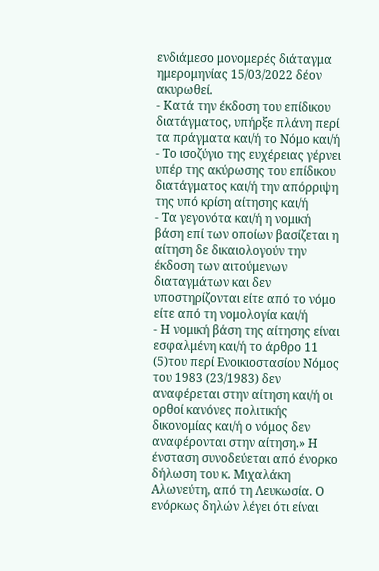ενδιάμεσο μονομερές διάταγμα ημερομηνίας 15/03/2022 δέον ακυρωθεί.
- Κατά την έκδοση του επίδικου διατάγματος, υπήρξε πλάνη περί τα πράγματα και/ή το Νόμο και/ή
- Το ισοζύγιο της ευχέρειας γέρνει υπέρ της ακύρωσης του επίδικου διατάγματος και/ή την απόρριψη της υπό κρίση αίτησης και/ή
- Τα γεγονότα και/ή η νομική βάση επί των οποίων βασίζεται η αίτηση δε δικαιολογούν την έκδοση των αιτούμενων διαταγμάτων και δεν υποστηρίζονται είτε από το νόμο είτε από τη νομολογία και/ή
- Η νομική βάση της αίτησης είναι εσφαλμένη και/ή το άρθρο 11
(5)του περί Ενοικιοστασίου Νόμος του 1983 (23/1983) δεν αναφέρεται στην αίτηση και/ή οι ορθοί κανόνες πολιτικής δικονομίας και/ή ο νόμος δεν αναφέρονται στην αίτηση.» Η ένσταση συνοδεύεται από ένορκο δήλωση του κ. Μιχαλάκη Αλωνεύτη, από τη Λευκωσία. Ο ενόρκως δηλών λέγει ότι είναι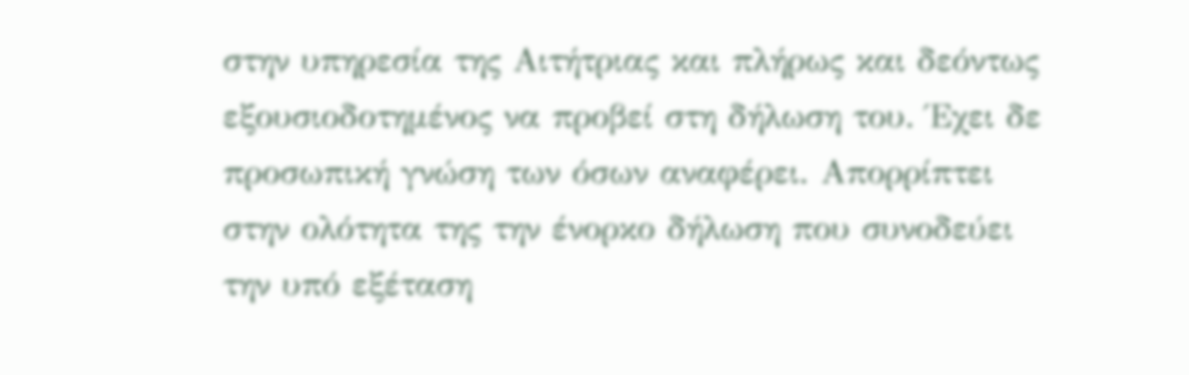στην υπηρεσία της Αιτήτριας και πλήρως και δεόντως εξουσιοδοτημένος να προβεί στη δήλωση του. Έχει δε προσωπική γνώση των όσων αναφέρει. Απορρίπτει στην ολότητα της την ένορκο δήλωση που συνοδεύει την υπό εξέταση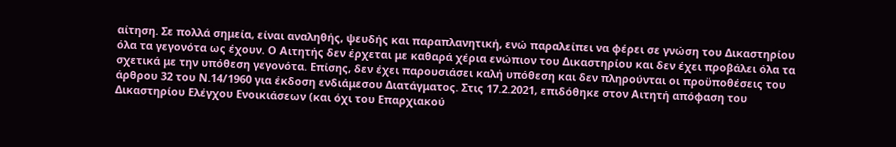αίτηση. Σε πολλά σημεία, είναι αναληθής, ψευδής και παραπλανητική, ενώ παραλείπει να φέρει σε γνώση του Δικαστηρίου όλα τα γεγονότα ως έχουν. Ο Αιτητής δεν έρχεται με καθαρά χέρια ενώπιον του Δικαστηρίου και δεν έχει προβάλει όλα τα σχετικά με την υπόθεση γεγονότα. Επίσης, δεν έχει παρουσιάσει καλή υπόθεση και δεν πληρούνται οι προϋποθέσεις του άρθρου 32 του Ν.14/1960 για έκδοση ενδιάμεσου Διατάγματος. Στις 17.2.2021, επιδόθηκε στον Αιτητή απόφαση του Δικαστηρίου Ελέγχου Ενοικιάσεων (και όχι του Επαρχιακού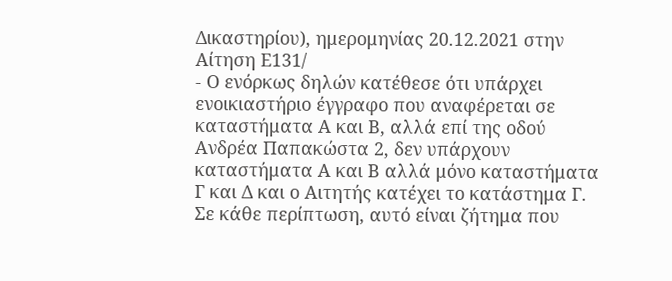Δικαστηρίου), ημερομηνίας 20.12.2021 στην Αίτηση Ε131/
- Ο ενόρκως δηλών κατέθεσε ότι υπάρχει ενοικιαστήριο έγγραφο που αναφέρεται σε καταστήματα Α και Β, αλλά επί της οδού Ανδρέα Παπακώστα 2, δεν υπάρχουν καταστήματα Α και Β αλλά μόνο καταστήματα Γ και Δ και ο Αιτητής κατέχει το κατάστημα Γ. Σε κάθε περίπτωση, αυτό είναι ζήτημα που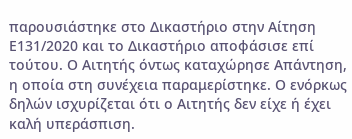παρουσιάστηκε στο Δικαστήριο στην Αίτηση Ε131/2020 και το Δικαστήριο αποφάσισε επί τούτου. Ο Αιτητής όντως καταχώρησε Απάντηση, η οποία στη συνέχεια παραμερίστηκε. Ο ενόρκως δηλών ισχυρίζεται ότι ο Αιτητής δεν είχε ή έχει καλή υπεράσπιση.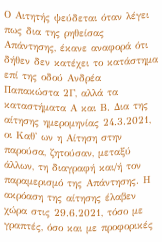Ο Αιτητής ψεύδεται όταν λέγει πως δια της ρηθείσας Απάντησης, έκανε αναφορά ότι δήθεν δεν κατέχει το κατάστημα επί της οδού Ανδρέα Παπακώστα 2Γ, αλλά τα καταστήματα Α και Β. Δια της αίτησης ημερομηνίας 24.3.2021, οι Καθ' ων η Αίτηση στην παρούσα, ζητούσαν, μεταξύ άλλων, τη διαγραφή και/ή τον παραμερισμό της Απάντησης. Η ακρόαση της αίτησης έλαβεν χώρα στις 29.6.2021, τόσο με γραπτές, όσο και με προφορικές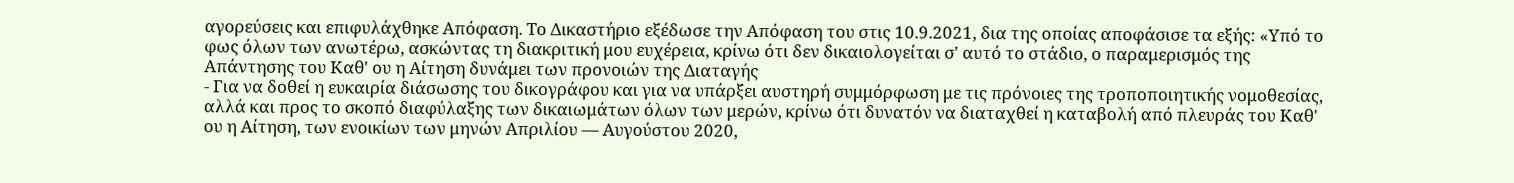αγορεύσεις και επιφυλάχθηκε Απόφαση. Το Δικαστήριο εξέδωσε την Απόφαση του στις 10.9.2021, δια της οποίας αποφάσισε τα εξής: «Υπό το φως όλων των ανωτέρω, ασκώντας τη διακριτική μου ευχέρεια, κρίνω ότι δεν δικαιολογείται σ' αυτό το στάδιο, ο παραμερισμός της Απάντησης του Καθ' ου η Αίτηση δυνάμει των προνοιών της Διαταγής
- Για να δοθεί η ευκαιρία διάσωσης του δικογράφου και για να υπάρξει αυστηρή συμμόρφωση με τις πρόνοιες της τροποποιητικής νομοθεσίας, αλλά και προς το σκοπό διαφύλαξης των δικαιωμάτων όλων των μερών, κρίνω ότι δυνατόν να διαταχθεί η καταβολή από πλευράς του Καθ' ου η Αίτηση, των ενοικίων των μηνών Απριλίου — Αυγούστου 2020,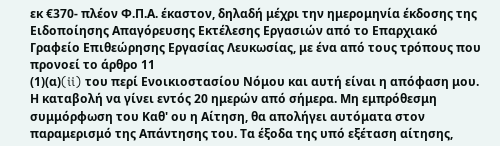εκ €370- πλέον Φ.Π.Α. έκαστον, δηλαδή μέχρι την ημερομηνία έκδοσης της Ειδοποίησης Απαγόρευσης Εκτέλεσης Εργασιών από το Επαρχιακό Γραφείο Επιθεώρησης Εργασίας Λευκωσίας, με ένα από τους τρόπους που προνοεί το άρθρο 11
(1)(α)(ii) του περί Ενοικιοστασίου Νόμου και αυτή είναι η απόφαση μου. Η καταβολή να γίνει εντός 20 ημερών από σήμερα. Μη εμπρόθεσμη συμμόρφωση του Καθ' ου η Αίτηση, θα απολήγει αυτόματα στον παραμερισμό της Απάντησης του. Τα έξοδα της υπό εξέταση αίτησης,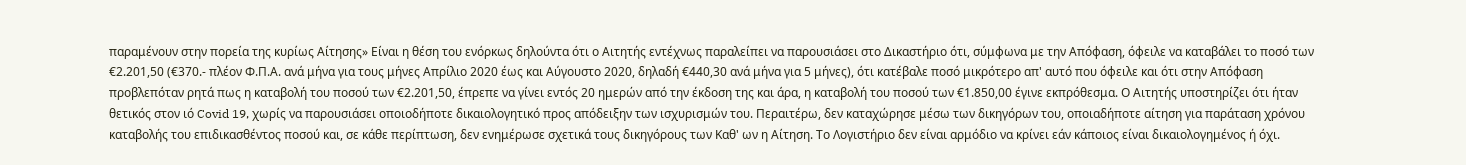παραμένουν στην πορεία της κυρίως Αίτησης» Είναι η θέση του ενόρκως δηλούντα ότι ο Αιτητής εντέχνως παραλείπει να παρουσιάσει στο Δικαστήριο ότι, σύμφωνα με την Απόφαση, όφειλε να καταβάλει το ποσό των €2.201,50 (€370.- πλέον Φ.Π.Α. ανά μήνα για τους μήνες Απρίλιο 2020 έως και Αύγουστο 2020, δηλαδή €440,30 ανά μήνα για 5 μήνες), ότι κατέβαλε ποσό μικρότερο απ' αυτό που όφειλε και ότι στην Απόφαση προβλεπόταν ρητά πως η καταβολή του ποσού των €2.201,50, έπρεπε να γίνει εντός 20 ημερών από την έκδοση της και άρα, η καταβολή του ποσού των €1.850,00 έγινε εκπρόθεσμα. Ο Αιτητής υποστηρίζει ότι ήταν θετικός στον ιό Covid 19, χωρίς να παρουσιάσει οποιοδήποτε δικαιολογητικό προς απόδειξην των ισχυρισμών του. Περαιτέρω, δεν καταχώρησε μέσω των δικηγόρων του, οποιαδήποτε αίτηση για παράταση χρόνου καταβολής του επιδικασθέντος ποσού και, σε κάθε περίπτωση, δεν ενημέρωσε σχετικά τους δικηγόρους των Καθ' ων η Αίτηση. Το Λογιστήριο δεν είναι αρμόδιο να κρίνει εάν κάποιος είναι δικαιολογημένος ή όχι.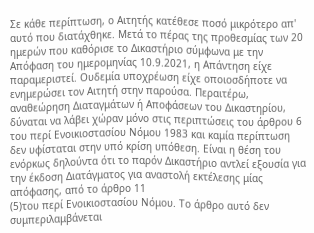Σε κάθε περίπτωση, ο Αιτητής κατέθεσε ποσό μικρότερο απ' αυτό που διατάχθηκε. Μετά το πέρας της προθεσμίας των 20 ημερών που καθόρισε το Δικαστήριο σύμφωνα με την Απόφαση του ημερομηνίας 10.9.2021, η Απάντηση είχε παραμεριστεί. Ουδεμία υποχρέωση είχε οποιοσδήποτε να ενημερώσει τον Αιτητή στην παρούσα. Περαιτέρω, αναθεώρηση Διαταγμάτων ή Αποφάσεων του Δικαστηρίου, δύναται να λάβει χώραν μόνο στις περιπτώσεις του άρθρου 6 του περί Ενοικιοστασίου Νόμου 1983 και καμία περίπτωση δεν υφίσταται στην υπό κρίση υπόθεση. Είναι η θέση του ενόρκως δηλούντα ότι το παρόν Δικαστήριο αντλεί εξουσία για την έκδοση Διατάγματος για αναστολή εκτέλεσης μίας απόφασης, από το άρθρο 11
(5)του περί Ενοικιοστασίου Νόμου. Το άρθρο αυτό δεν συμπεριλαμβάνεται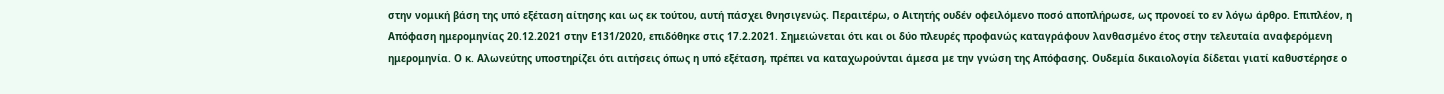στην νομική βάση της υπό εξέταση αίτησης και ως εκ τούτου, αυτή πάσχει θνησιγενώς. Περαιτέρω, ο Αιτητής ουδέν οφειλόμενο ποσό αποπλήρωσε, ως προνοεί το εν λόγω άρθρο. Επιπλέον, η Απόφαση ημερομηνίας 20.12.2021 στην Ε131/2020, επιδόθηκε στις 17.2.2021. Σημειώνεται ότι και οι δύο πλευρές προφανώς καταγράφουν λανθασμένο έτος στην τελευταία αναφερόμενη ημερομηνία. Ο κ. Αλωνεύτης υποστηρίζει ότι αιτήσεις όπως η υπό εξέταση, πρέπει να καταχωρούνται άμεσα με την γνώση της Απόφασης. Ουδεμία δικαιολογία δίδεται γιατί καθυστέρησε ο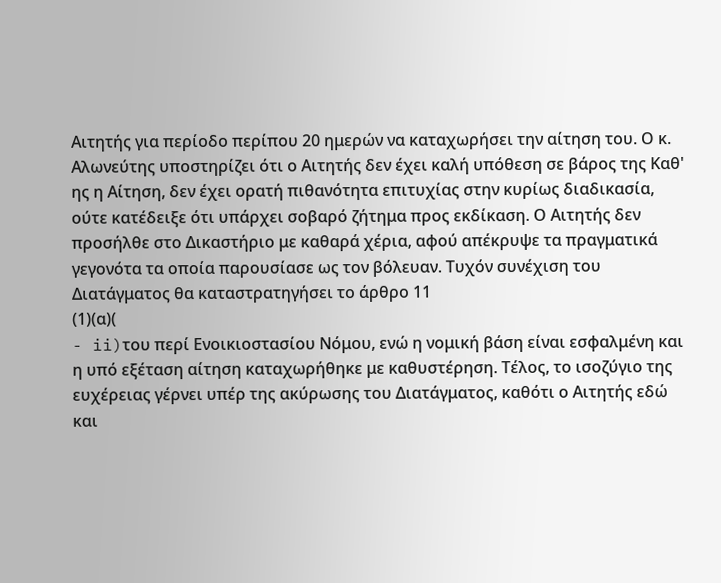Αιτητής για περίοδο περίπου 20 ημερών να καταχωρήσει την αίτηση του. Ο κ. Αλωνεύτης υποστηρίζει ότι ο Αιτητής δεν έχει καλή υπόθεση σε βάρος της Καθ' ης η Αίτηση, δεν έχει ορατή πιθανότητα επιτυχίας στην κυρίως διαδικασία, ούτε κατέδειξε ότι υπάρχει σοβαρό ζήτημα προς εκδίκαση. Ο Αιτητής δεν προσήλθε στο Δικαστήριο με καθαρά χέρια, αφού απέκρυψε τα πραγματικά γεγονότα τα οποία παρουσίασε ως τον βόλευαν. Τυχόν συνέχιση του Διατάγματος θα καταστρατηγήσει το άρθρο 11
(1)(α)(
- ii)του περί Ενοικιοστασίου Νόμου, ενώ η νομική βάση είναι εσφαλμένη και η υπό εξέταση αίτηση καταχωρήθηκε με καθυστέρηση. Τέλος, το ισοζύγιο της ευχέρειας γέρνει υπέρ της ακύρωσης του Διατάγματος, καθότι ο Αιτητής εδώ και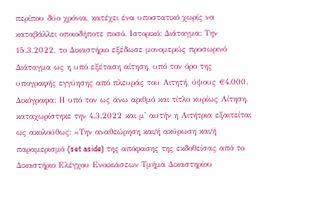περίπου δύο χρόνια, κατέχει ένα υποστατικό χωρίς να καταβάλλει οποιοδήποτε ποσό. Ιστορικό: Διάταγμα: Την 15.3.2022, το Δικαστήριο εξέδωσε μονομερώς προσωρινό Διάταγμα ως η υπό εξέταση αίτηση, υπό τον όρο της υπογραφής εγγύησης από πλευράς του Αιτητή, ύψους €4.000. Δικόγραφα: Η υπό τον ως άνω αριθμό και τίτλο κυρίως Αίτηση, καταχωρίστηκε την 4.3.2022 και μ' αυτήν η Αιτήτρια εξαιτείται ως ακολούθως: «Την αναθεώρηση και/ή ακύρωση και/ή παραμερισμό (set aside) της απόφασης της εκδοθείσας από το Δικαστήριο Ελέγχου Ενοικιάσεων Τμήμα Δικαστηρίου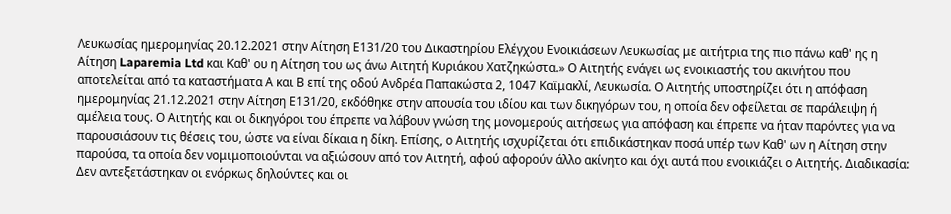Λευκωσίας ημερομηνίας 20.12.2021 στην Αίτηση Ε131/20 του Δικαστηρίου Ελέγχου Ενοικιάσεων Λευκωσίας με αιτήτρια της πιο πάνω καθ' ης η Αίτηση Laparemia Ltd και Καθ' ου η Αίτηση του ως άνω Αιτητή Κυριάκου Χατζηκώστα.» Ο Αιτητής ενάγει ως ενοικιαστής του ακινήτου που αποτελείται από τα καταστήματα Α και Β επί της οδού Ανδρέα Παπακώστα 2, 1047 Καϊμακλί, Λευκωσία. Ο Αιτητής υποστηρίζει ότι η απόφαση ημερομηνίας 21.12.2021 στην Αίτηση Ε131/20, εκδόθηκε στην απουσία του ιδίου και των δικηγόρων του, η οποία δεν οφείλεται σε παράλειψη ή αμέλεια τους. Ο Αιτητής και οι δικηγόροι του έπρεπε να λάβουν γνώση της μονομερούς αιτήσεως για απόφαση και έπρεπε να ήταν παρόντες για να παρουσιάσουν τις θέσεις του, ώστε να είναι δίκαια η δίκη. Επίσης, ο Αιτητής ισχυρίζεται ότι επιδικάστηκαν ποσά υπέρ των Καθ' ων η Αίτηση στην παρούσα, τα οποία δεν νομιμοποιούνται να αξιώσουν από τον Αιτητή, αφού αφορούν άλλο ακίνητο και όχι αυτά που ενοικιάζει ο Αιτητής. Διαδικασία: Δεν αντεξετάστηκαν οι ενόρκως δηλούντες και οι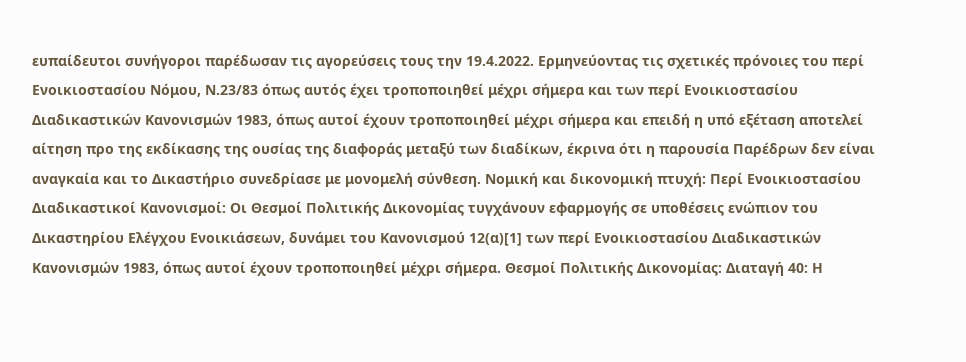ευπαίδευτοι συνήγοροι παρέδωσαν τις αγορεύσεις τους την 19.4.2022. Ερμηνεύοντας τις σχετικές πρόνοιες του περί Ενοικιοστασίου Νόμου, Ν.23/83 όπως αυτός έχει τροποποιηθεί μέχρι σήμερα και των περί Ενοικιοστασίου Διαδικαστικών Κανονισμών 1983, όπως αυτοί έχουν τροποποιηθεί μέχρι σήμερα και επειδή η υπό εξέταση αποτελεί αίτηση προ της εκδίκασης της ουσίας της διαφοράς μεταξύ των διαδίκων, έκρινα ότι η παρουσία Παρέδρων δεν είναι αναγκαία και το Δικαστήριο συνεδρίασε με μονομελή σύνθεση. Νομική και δικονομική πτυχή: Περί Ενοικιοστασίου Διαδικαστικοί Κανονισμοί: Οι Θεσμοί Πολιτικής Δικονομίας τυγχάνουν εφαρμογής σε υποθέσεις ενώπιον του Δικαστηρίου Ελέγχου Ενοικιάσεων, δυνάμει του Κανονισμού 12(α)[1] των περί Ενοικιοστασίου Διαδικαστικών Κανονισμών 1983, όπως αυτοί έχουν τροποποιηθεί μέχρι σήμερα. Θεσμοί Πολιτικής Δικονομίας: Διαταγή 40: Η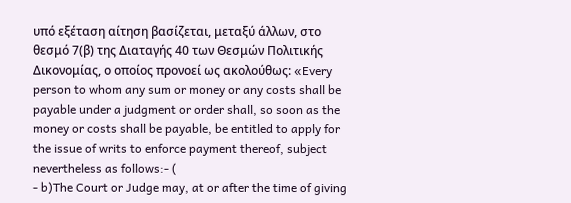υπό εξέταση αίτηση βασίζεται, μεταξύ άλλων, στο θεσμό 7(β) της Διαταγής 40 των Θεσμών Πολιτικής Δικονομίας, ο οποίος προνοεί ως ακολούθως: «Every person to whom any sum or money or any costs shall be payable under a judgment or order shall, so soon as the money or costs shall be payable, be entitled to apply for the issue of writs to enforce payment thereof, subject nevertheless as follows:- (
- b)The Court or Judge may, at or after the time of giving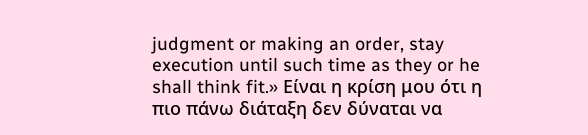judgment or making an order, stay execution until such time as they or he shall think fit.» Είναι η κρίση μου ότι η πιο πάνω διάταξη δεν δύναται να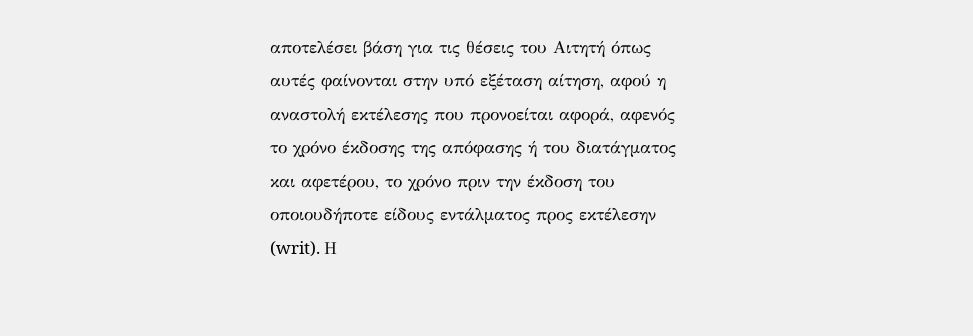αποτελέσει βάση για τις θέσεις του Αιτητή όπως αυτές φαίνονται στην υπό εξέταση αίτηση, αφού η αναστολή εκτέλεσης που προνοείται αφορά, αφενός το χρόνο έκδοσης της απόφασης ή του διατάγματος και αφετέρου, το χρόνο πριν την έκδοση του οποιουδήποτε είδους εντάλματος προς εκτέλεσην (writ). Η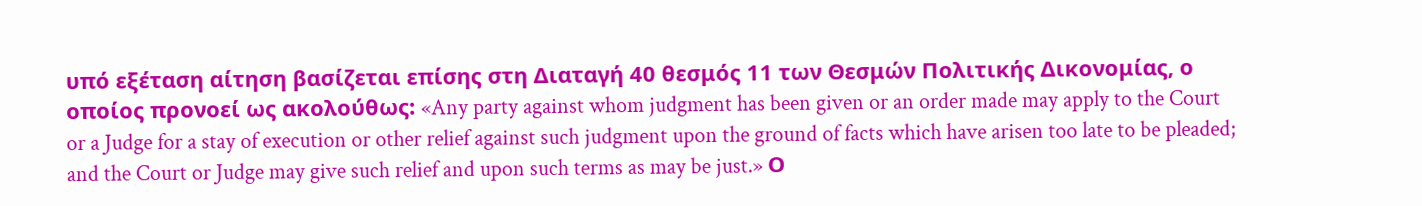υπό εξέταση αίτηση βασίζεται επίσης στη Διαταγή 40 θεσμός 11 των Θεσμών Πολιτικής Δικονομίας, ο οποίος προνοεί ως ακολούθως: «Any party against whom judgment has been given or an order made may apply to the Court or a Judge for a stay of execution or other relief against such judgment upon the ground of facts which have arisen too late to be pleaded; and the Court or Judge may give such relief and upon such terms as may be just.» Ο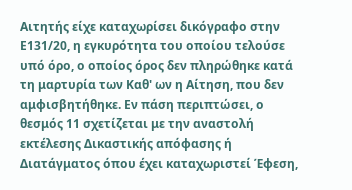Αιτητής είχε καταχωρίσει δικόγραφο στην Ε131/20, η εγκυρότητα του οποίου τελούσε υπό όρο, ο οποίος όρος δεν πληρώθηκε κατά τη μαρτυρία των Καθ' ων η Αίτηση, που δεν αμφισβητήθηκε. Εν πάση περιπτώσει, ο θεσμός 11 σχετίζεται με την αναστολή εκτέλεσης Δικαστικής απόφασης ή Διατάγματος όπου έχει καταχωριστεί Έφεση,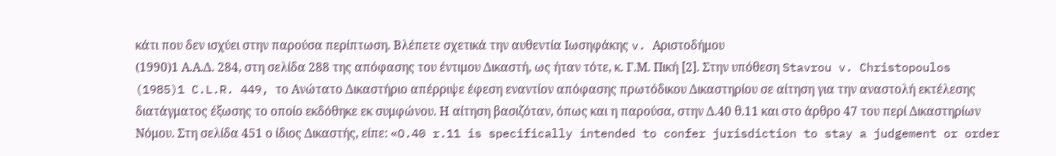κάτι που δεν ισχύει στην παρούσα περίπτωση. Βλέπετε σχετικά την αυθεντία Ιωσηφάκης v. Αριστοδήμου
(1990)1 Α.Α.Δ. 284, στη σελίδα 288 της απόφασης του έντιμου Δικαστή, ως ήταν τότε, κ. Γ.Μ. Πική [2]. Στην υπόθεση Stavrou v. Christopoulos
(1985)1 C.L.R. 449, το Ανώτατο Δικαστήριο απέρριψε έφεση εναντίον απόφασης πρωτόδικου Δικαστηρίου σε αίτηση για την αναστολή εκτέλεσης διατάγματος έξωσης το οποίο εκδόθηκε εκ συμφώνου. Η αίτηση βασιζόταν, όπως και η παρούσα, στην Δ.40 θ.11 και στο άρθρο 47 του περί Δικαστηρίων Νόμου. Στη σελίδα 451 ο ίδιος Δικαστής, είπε: «O.40 r.11 is specifically intended to confer jurisdiction to stay a judgement or order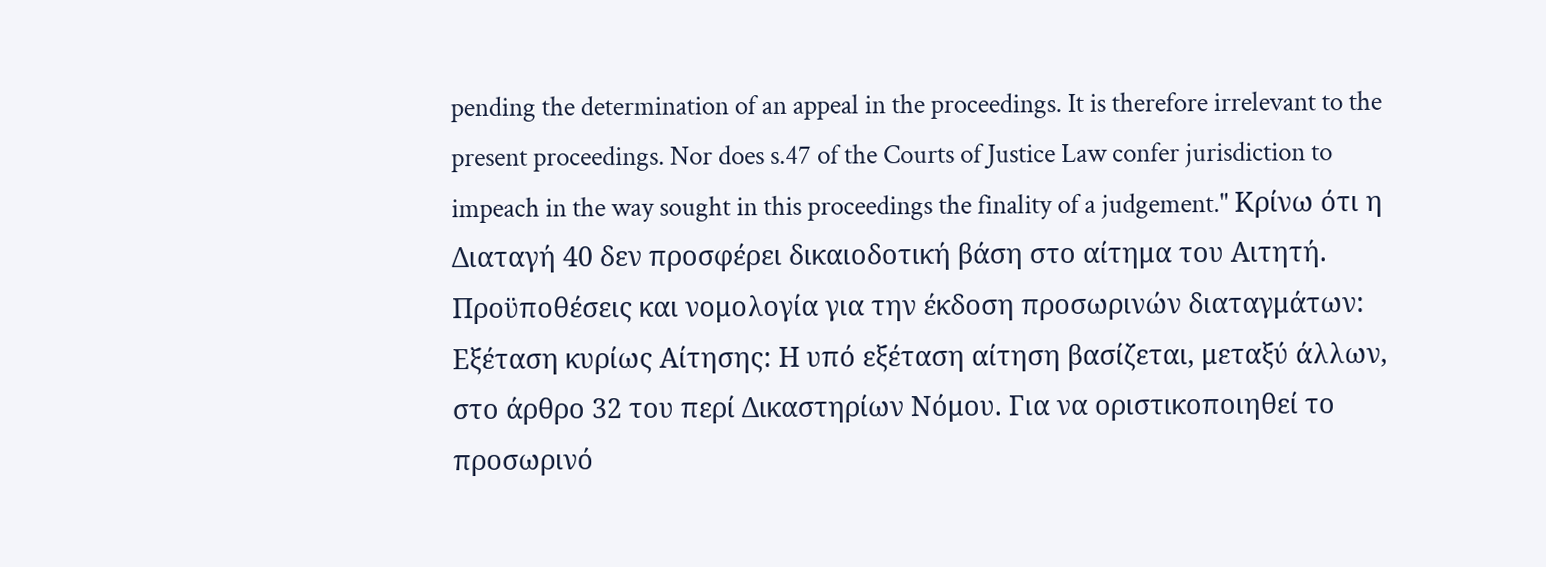pending the determination of an appeal in the proceedings. It is therefore irrelevant to the present proceedings. Nor does s.47 of the Courts of Justice Law confer jurisdiction to impeach in the way sought in this proceedings the finality of a judgement." Κρίνω ότι η Διαταγή 40 δεν προσφέρει δικαιοδοτική βάση στο αίτημα του Αιτητή. Προϋποθέσεις και νομολογία για την έκδοση προσωρινών διαταγμάτων: Εξέταση κυρίως Αίτησης: Η υπό εξέταση αίτηση βασίζεται, μεταξύ άλλων, στο άρθρο 32 του περί Δικαστηρίων Νόμου. Για να οριστικοποιηθεί το προσωρινό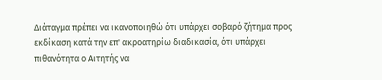Διάταγμα πρέπει να ικανοποιηθώ ότι υπάρχει σοβαρό ζήτημα προς εκδίκαση κατά την επ' ακροατηρίω διαδικασία, ότι υπάρχει πιθανότητα ο Αιτητής να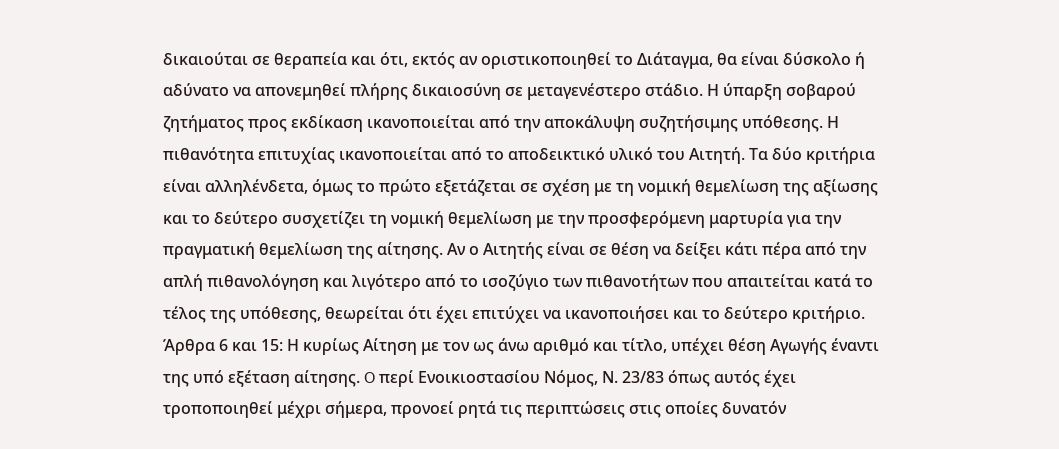δικαιούται σε θεραπεία και ότι, εκτός αν οριστικοποιηθεί το Διάταγμα, θα είναι δύσκολο ή αδύνατο να απονεμηθεί πλήρης δικαιοσύνη σε μεταγενέστερο στάδιο. Η ύπαρξη σοβαρού ζητήματος προς εκδίκαση ικανοποιείται από την αποκάλυψη συζητήσιμης υπόθεσης. Η πιθανότητα επιτυχίας ικανοποιείται από το αποδεικτικό υλικό του Αιτητή. Τα δύο κριτήρια είναι αλληλένδετα, όμως το πρώτο εξετάζεται σε σχέση με τη νομική θεμελίωση της αξίωσης και το δεύτερο συσχετίζει τη νομική θεμελίωση με την προσφερόμενη μαρτυρία για την πραγματική θεμελίωση της αίτησης. Αν ο Αιτητής είναι σε θέση να δείξει κάτι πέρα από την απλή πιθανολόγηση και λιγότερο από το ισοζύγιο των πιθανοτήτων που απαιτείται κατά το τέλος της υπόθεσης, θεωρείται ότι έχει επιτύχει να ικανοποιήσει και το δεύτερο κριτήριο. Άρθρα 6 και 15: Η κυρίως Αίτηση με τον ως άνω αριθμό και τίτλο, υπέχει θέση Αγωγής έναντι της υπό εξέταση αίτησης. O περί Ενοικιοστασίου Νόμος, Ν. 23/83 όπως αυτός έχει τροποποιηθεί μέχρι σήμερα, προνοεί ρητά τις περιπτώσεις στις οποίες δυνατόν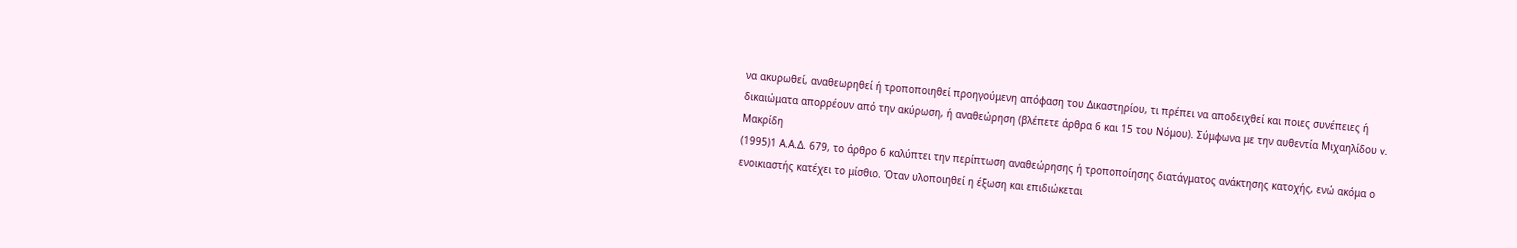να ακυρωθεί, αναθεωρηθεί ή τροποποιηθεί προηγούμενη απόφαση του Δικαστηρίου, τι πρέπει να αποδειχθεί και ποιες συνέπειες ή δικαιώματα απορρέουν από την ακύρωση, ή αναθεώρηση (βλέπετε άρθρα 6 και 15 του Νόμου). Σύμφωνα με την αυθεντία Μιχαηλίδου v. Μακρίδη
(1995)1 Α.Α.Δ. 679, το άρθρο 6 καλύπτει την περίπτωση αναθεώρησης ή τροποποίησης διατάγματος ανάκτησης κατοχής, ενώ ακόμα ο ενοικιαστής κατέχει το μίσθιο. Όταν υλοποιηθεί η έξωση και επιδιώκεται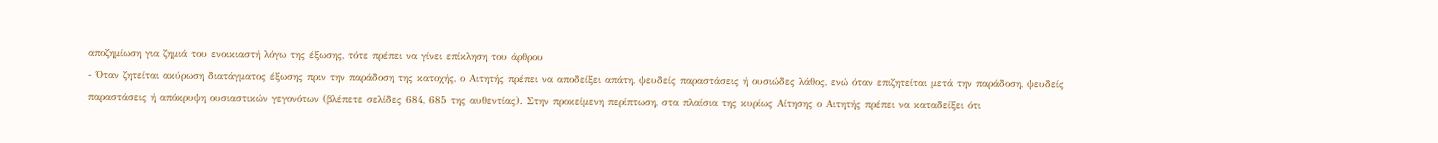αποζημίωση για ζημιά του ενοικιαστή λόγω της έξωσης, τότε πρέπει να γίνει επίκληση του άρθρου
- Όταν ζητείται ακύρωση διατάγματος έξωσης πριν την παράδοση της κατοχής, ο Αιτητής πρέπει να αποδείξει απάτη, ψευδείς παραστάσεις ή ουσιώδες λάθος, ενώ όταν επιζητείται μετά την παράδοση, ψευδείς παραστάσεις ή απόκρυψη ουσιαστικών γεγονότων (βλέπετε σελίδες 684, 685 της αυθεντίας). Στην προκείμενη περίπτωση, στα πλαίσια της κυρίως Αίτησης ο Αιτητής πρέπει να καταδείξει ότι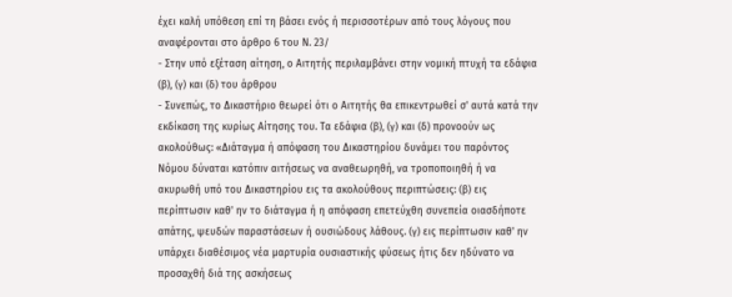έχει καλή υπόθεση επί τη βάσει ενός ή περισσοτέρων από τους λόγους που αναφέρονται στο άρθρο 6 του Ν. 23/
- Στην υπό εξέταση αίτηση, ο Αιτητής περιλαμβάνει στην νομική πτυχή τα εδάφια (β), (γ) και (δ) του άρθρου
- Συνεπώς, το Δικαστήριο θεωρεί ότι ο Αιτητής θα επικεντρωθεί σ' αυτά κατά την εκδίκαση της κυρίως Αίτησης του. Τα εδάφια (β), (γ) και (δ) προνοούν ως ακολούθως: «Διάταγμα ή απόφαση του Δικαστηρίου δυνάμει του παρόντος Νόμου δύναται κατόπιν αιτήσεως να αναθεωρηθή, να τροποποιηθή ή να ακυρωθή υπό του Δικαστηρίου εις τα ακολούθους περιπτώσεις: (β) εις περίπτωσιν καθ' ην το διάταγμα ή η απόφαση επετεύχθη συνεπεία οιασδήποτε απάτης, ψευδών παραστάσεων ή ουσιώδους λάθους. (γ) εις περίπτωσιν καθ' ην υπάρχει διαθέσιμος νέα μαρτυρία ουσιαστικής φύσεως ήτις δεν ηδύνατο να προσαχθή διά της ασκήσεως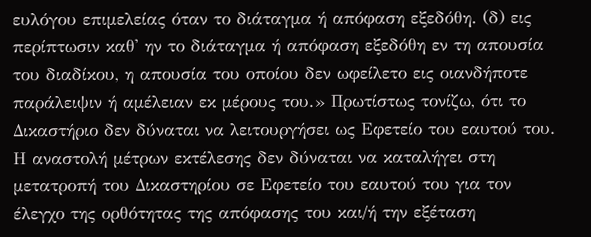ευλόγου επιμελείας όταν το διάταγμα ή απόφαση εξεδόθη. (δ) εις περίπτωσιν καθ' ην το διάταγμα ή απόφαση εξεδόθη εν τη απουσία του διαδίκου, η απουσία του οποίου δεν ωφείλετο εις οιανδήποτε παράλειψιν ή αμέλειαν εκ μέρους του.» Πρωτίστως τονίζω, ότι το Δικαστήριο δεν δύναται να λειτουργήσει ως Εφετείο του εαυτού του. Η αναστολή μέτρων εκτέλεσης δεν δύναται να καταλήγει στη μετατροπή του Δικαστηρίου σε Εφετείο του εαυτού του για τον έλεγχο της ορθότητας της απόφασης του και/ή την εξέταση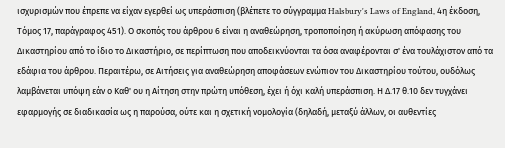ισχυρισμών που έπρεπε να είχαν εγερθεί ως υπεράσπιση (βλέπετε το σύγγραμμα Halsbury's Laws of England, 4η έκδοση, Τόμος 17, παράγραφος 451). Ο σκοπός του άρθρου 6 είναι η αναθεώρηση, τροποποίηση ή ακύρωση απόφασης του Δικαστηρίου από το ίδιο το Δικαστήριο, σε περίπτωση που αποδεικνύονται τα όσα αναφέρονται σ' ένα τουλάχιστον από τα εδάφια του άρθρου. Περαιτέρω, σε Αιτήσεις για αναθεώρηση αποφάσεων ενώπιον του Δικαστηρίου τούτου, ουδόλως λαμβάνεται υπόψη εάν ο Καθ' ου η Αίτηση στην πρώτη υπόθεση, έχει ή όχι καλή υπεράσπιση. Η Δ.17 θ.10 δεν τυγχάνει εφαρμογής σε διαδικασία ως η παρούσα, ούτε και η σχετική νομολογία (δηλαδή, μεταξύ άλλων, οι αυθεντίες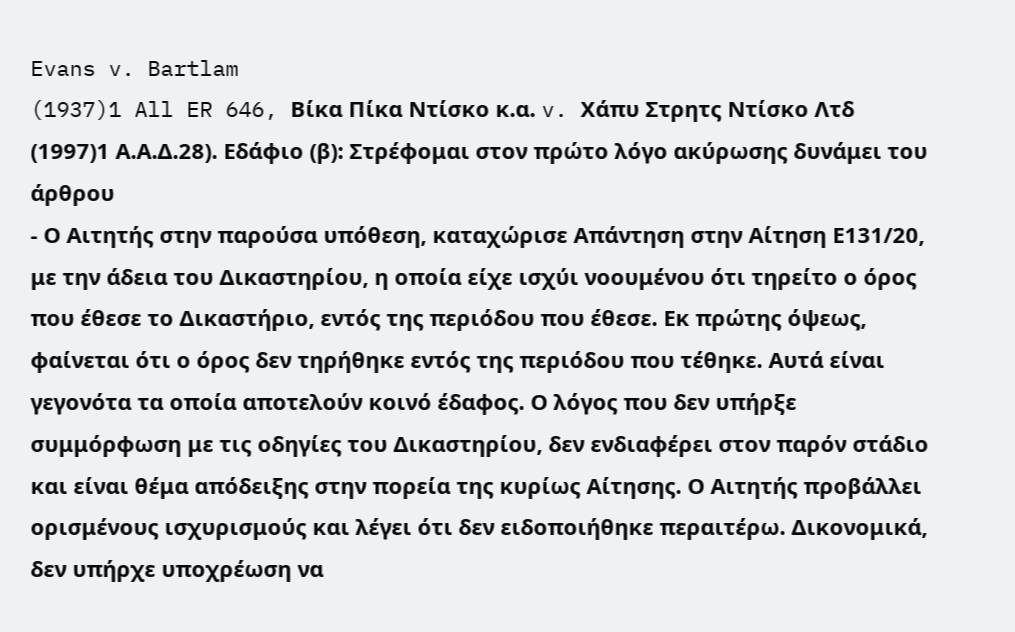Evans v. Bartlam
(1937)1 All ER 646, Βίκα Πίκα Ντίσκο κ.α. v. Χάπυ Στρητς Ντίσκο Λτδ
(1997)1 Α.Α.Δ.28). Εδάφιο (β): Στρέφομαι στον πρώτο λόγο ακύρωσης δυνάμει του άρθρου
- Ο Αιτητής στην παρούσα υπόθεση, καταχώρισε Απάντηση στην Αίτηση Ε131/20, με την άδεια του Δικαστηρίου, η οποία είχε ισχύι νοουμένου ότι τηρείτο ο όρος που έθεσε το Δικαστήριο, εντός της περιόδου που έθεσε. Εκ πρώτης όψεως, φαίνεται ότι ο όρος δεν τηρήθηκε εντός της περιόδου που τέθηκε. Αυτά είναι γεγονότα τα οποία αποτελούν κοινό έδαφος. Ο λόγος που δεν υπήρξε συμμόρφωση με τις οδηγίες του Δικαστηρίου, δεν ενδιαφέρει στον παρόν στάδιο και είναι θέμα απόδειξης στην πορεία της κυρίως Αίτησης. Ο Αιτητής προβάλλει ορισμένους ισχυρισμούς και λέγει ότι δεν ειδοποιήθηκε περαιτέρω. Δικονομικά, δεν υπήρχε υποχρέωση να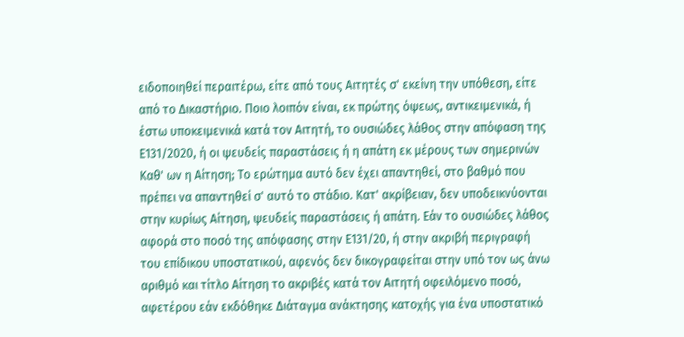ειδοποιηθεί περαιτέρω, είτε από τους Αιτητές σ' εκείνη την υπόθεση, είτε από το Δικαστήριο. Ποιο λοιπόν είναι, εκ πρώτης όψεως, αντικειμενικά, ή έστω υποκειμενικά κατά τον Αιτητή, το ουσιώδες λάθος στην απόφαση της Ε131/2020, ή οι ψευδείς παραστάσεις ή η απάτη εκ μέρους των σημερινών Καθ' ων η Αίτηση; Το ερώτημα αυτό δεν έχει απαντηθεί, στο βαθμό που πρέπει να απαντηθεί σ' αυτό το στάδιο. Κατ' ακρίβειαν, δεν υποδεικνύονται στην κυρίως Αίτηση, ψευδείς παραστάσεις ή απάτη. Εάν το ουσιώδες λάθος αφορά στο ποσό της απόφασης στην Ε131/20, ή στην ακριβή περιγραφή του επίδικου υποστατικού, αφενός δεν δικογραφείται στην υπό τον ως άνω αριθμό και τίτλο Αίτηση το ακριβές κατά τον Αιτητή οφειλόμενο ποσό, αφετέρου εάν εκδόθηκε Διάταγμα ανάκτησης κατοχής για ένα υποστατικό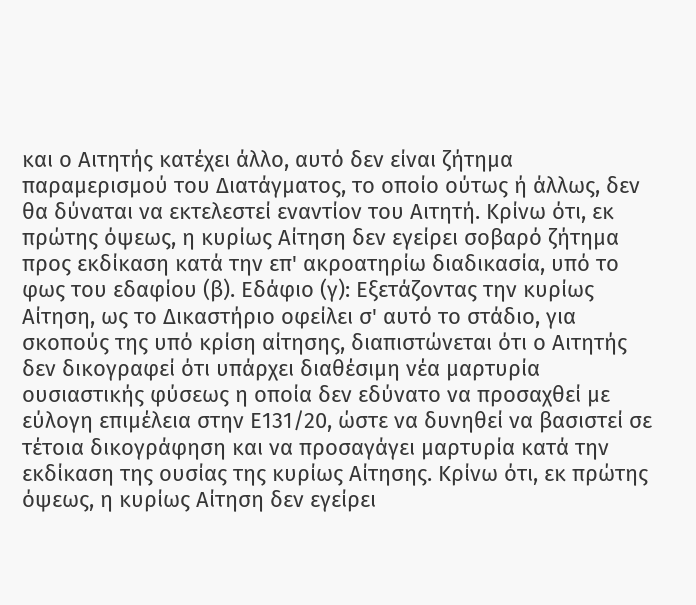και ο Αιτητής κατέχει άλλο, αυτό δεν είναι ζήτημα παραμερισμού του Διατάγματος, το οποίο ούτως ή άλλως, δεν θα δύναται να εκτελεστεί εναντίον του Αιτητή. Κρίνω ότι, εκ πρώτης όψεως, η κυρίως Αίτηση δεν εγείρει σοβαρό ζήτημα προς εκδίκαση κατά την επ' ακροατηρίω διαδικασία, υπό το φως του εδαφίου (β). Εδάφιο (γ): Εξετάζοντας την κυρίως Αίτηση, ως το Δικαστήριο οφείλει σ' αυτό το στάδιο, για σκοπούς της υπό κρίση αίτησης, διαπιστώνεται ότι ο Αιτητής δεν δικογραφεί ότι υπάρχει διαθέσιμη νέα μαρτυρία ουσιαστικής φύσεως η οποία δεν εδύνατο να προσαχθεί με εύλογη επιμέλεια στην Ε131/20, ώστε να δυνηθεί να βασιστεί σε τέτοια δικογράφηση και να προσαγάγει μαρτυρία κατά την εκδίκαση της ουσίας της κυρίως Αίτησης. Κρίνω ότι, εκ πρώτης όψεως, η κυρίως Αίτηση δεν εγείρει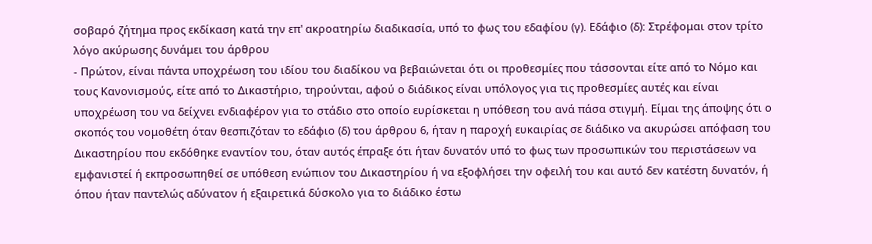σοβαρό ζήτημα προς εκδίκαση κατά την επ' ακροατηρίω διαδικασία, υπό το φως του εδαφίου (γ). Εδάφιο (δ): Στρέφομαι στον τρίτο λόγο ακύρωσης δυνάμει του άρθρου
- Πρώτον, είναι πάντα υποχρέωση του ιδίου του διαδίκου να βεβαιώνεται ότι οι προθεσμίες που τάσσονται είτε από το Νόμο και τους Κανονισμούς, είτε από το Δικαστήριο, τηρούνται, αφού ο διάδικος είναι υπόλογος για τις προθεσμίες αυτές και είναι υποχρέωση του να δείχνει ενδιαφέρον για το στάδιο στο οποίο ευρίσκεται η υπόθεση του ανά πάσα στιγμή. Είμαι της άποψης ότι ο σκοπός του νομοθέτη όταν θεσπιζόταν το εδάφιο (δ) του άρθρου 6, ήταν η παροχή ευκαιρίας σε διάδικο να ακυρώσει απόφαση του Δικαστηρίου που εκδόθηκε εναντίον του, όταν αυτός έπραξε ότι ήταν δυνατόν υπό το φως των προσωπικών του περιστάσεων να εμφανιστεί ή εκπροσωπηθεί σε υπόθεση ενώπιον του Δικαστηρίου ή να εξοφλήσει την οφειλή του και αυτό δεν κατέστη δυνατόν, ή όπου ήταν παντελώς αδύνατον ή εξαιρετικά δύσκολο για το διάδικο έστω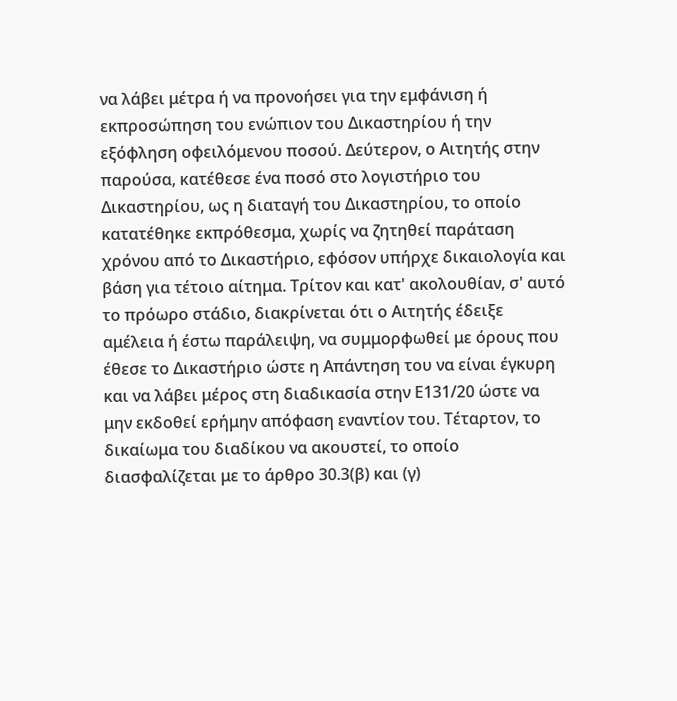να λάβει μέτρα ή να προνοήσει για την εμφάνιση ή εκπροσώπηση του ενώπιον του Δικαστηρίου ή την εξόφληση οφειλόμενου ποσού. Δεύτερον, ο Αιτητής στην παρούσα, κατέθεσε ένα ποσό στο λογιστήριο του Δικαστηρίου, ως η διαταγή του Δικαστηρίου, το οποίο κατατέθηκε εκπρόθεσμα, χωρίς να ζητηθεί παράταση χρόνου από το Δικαστήριο, εφόσον υπήρχε δικαιολογία και βάση για τέτοιο αίτημα. Τρίτον και κατ' ακολουθίαν, σ' αυτό το πρόωρο στάδιο, διακρίνεται ότι ο Αιτητής έδειξε αμέλεια ή έστω παράλειψη, να συμμορφωθεί με όρους που έθεσε το Δικαστήριο ώστε η Απάντηση του να είναι έγκυρη και να λάβει μέρος στη διαδικασία στην Ε131/20 ώστε να μην εκδοθεί ερήμην απόφαση εναντίον του. Τέταρτον, το δικαίωμα του διαδίκου να ακουστεί, το οποίο διασφαλίζεται με το άρθρο 30.3(β) και (γ)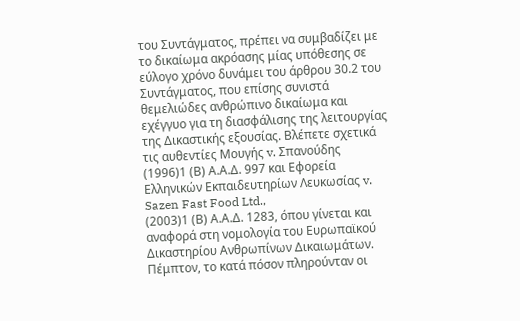του Συντάγματος, πρέπει να συμβαδίζει με το δικαίωμα ακρόασης μίας υπόθεσης σε εύλογο χρόνο δυνάμει του άρθρου 30.2 του Συντάγματος, που επίσης συνιστά θεμελιώδες ανθρώπινο δικαίωμα και εχέγγυο για τη διασφάλισης της λειτουργίας της Δικαστικής εξουσίας. Βλέπετε σχετικά τις αυθεντίες Μουγής v. Σπανούδης
(1996)1 (Β) Α.Α.Δ. 997 και Εφορεία Ελληνικών Εκπαιδευτηρίων Λευκωσίας v. Sazen Fast Food Ltd.,
(2003)1 (Β) Α.Α.Δ. 1283, όπου γίνεται και αναφορά στη νομολογία του Ευρωπαϊκού Δικαστηρίου Ανθρωπίνων Δικαιωμάτων. Πέμπτον, το κατά πόσον πληρούνταν οι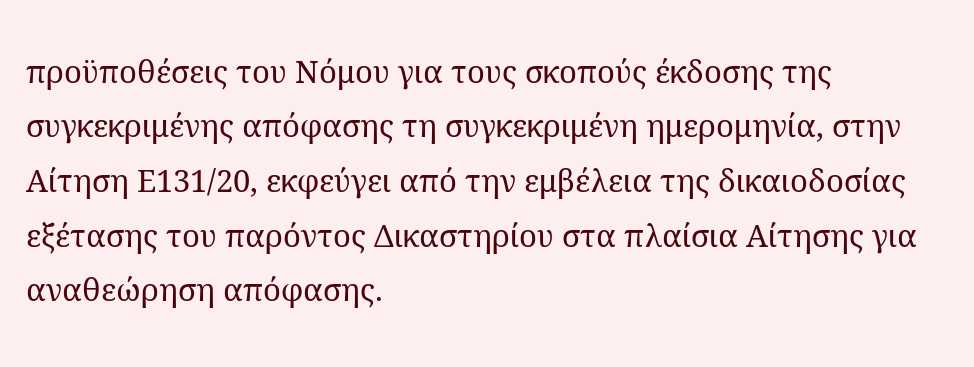προϋποθέσεις του Νόμου για τους σκοπούς έκδοσης της συγκεκριμένης απόφασης τη συγκεκριμένη ημερομηνία, στην Αίτηση Ε131/20, εκφεύγει από την εμβέλεια της δικαιοδοσίας εξέτασης του παρόντος Δικαστηρίου στα πλαίσια Αίτησης για αναθεώρηση απόφασης.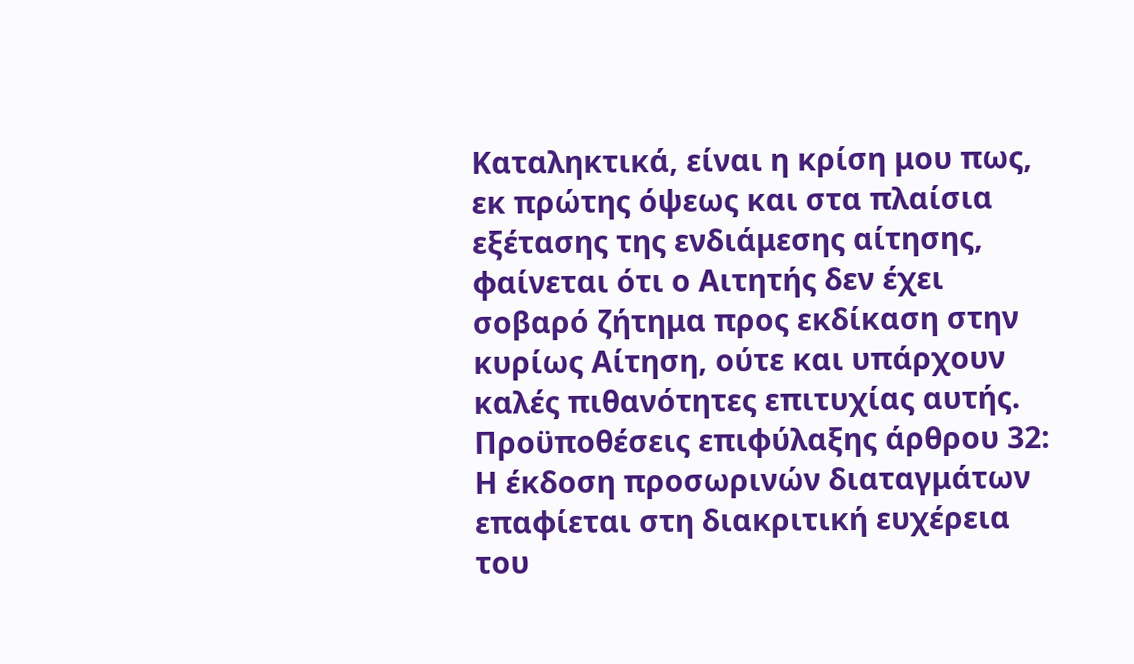Καταληκτικά, είναι η κρίση μου πως, εκ πρώτης όψεως και στα πλαίσια εξέτασης της ενδιάμεσης αίτησης, φαίνεται ότι ο Αιτητής δεν έχει σοβαρό ζήτημα προς εκδίκαση στην κυρίως Αίτηση, ούτε και υπάρχουν καλές πιθανότητες επιτυχίας αυτής. Προϋποθέσεις επιφύλαξης άρθρου 32: Η έκδοση προσωρινών διαταγμάτων επαφίεται στη διακριτική ευχέρεια του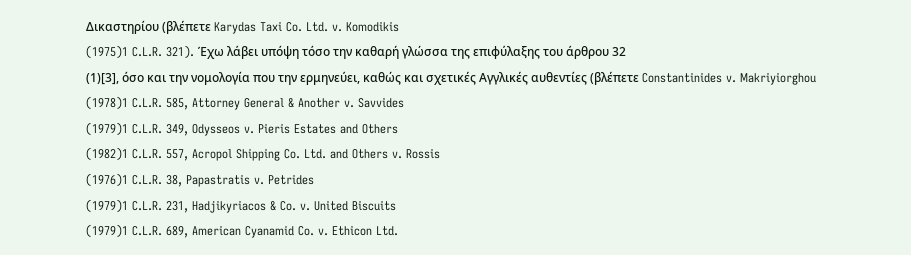Δικαστηρίου (βλέπετε Karydas Taxi Co. Ltd. v. Komodikis
(1975)1 C.L.R. 321). Έχω λάβει υπόψη τόσο την καθαρή γλώσσα της επιφύλαξης του άρθρου 32
(1)[3], όσο και την νομολογία που την ερμηνεύει, καθώς και σχετικές Αγγλικές αυθεντίες (βλέπετε Constantinides v. Makriyiorghou
(1978)1 C.L.R. 585, Attorney General & Another v. Savvides
(1979)1 C.L.R. 349, Odysseos v. Pieris Estates and Others
(1982)1 C.L.R. 557, Acropol Shipping Co. Ltd. and Others v. Rossis
(1976)1 C.L.R. 38, Papastratis v. Petrides
(1979)1 C.L.R. 231, Hadjikyriacos & Co. v. United Biscuits
(1979)1 C.L.R. 689, American Cyanamid Co. v. Ethicon Ltd.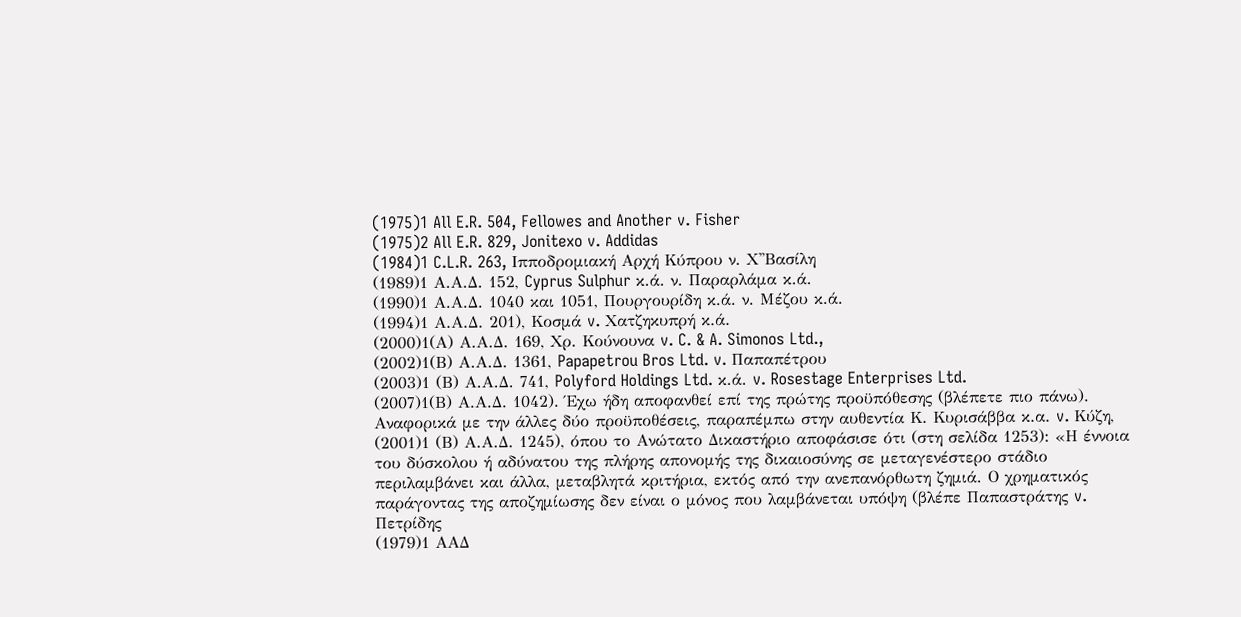(1975)1 All E.R. 504, Fellowes and Another v. Fisher
(1975)2 All E.R. 829, Jonitexo v. Addidas
(1984)1 C.L.R. 263, Ιπποδρομιακή Αρχή Κύπρου ν. Χ''Βασίλη
(1989)1 Α.Α.Δ. 152, Cyprus Sulphur κ.ά. ν. Παραρλάμα κ.ά.
(1990)1 Α.Α.Δ. 1040 και 1051, Πουργουρίδη κ.ά. ν. Μέζου κ.ά.
(1994)1 Α.Α.Δ. 201), Κοσμά v. Χατζηκυπρή κ.ά.
(2000)1(Α) Α.Α.Δ. 169, Χρ. Κούνουνα v. C. & A. Simonos Ltd.,
(2002)1(Β) Α.Α.Δ. 1361, Papapetrou Bros Ltd. v. Παπαπέτρου
(2003)1 (Β) Α.Α.Δ. 741, Polyford Holdings Ltd. κ.ά. v. Rosestage Enterprises Ltd.
(2007)1(Β) Α.Α.Δ. 1042). Έχω ήδη αποφανθεί επί της πρώτης προϋπόθεσης (βλέπετε πιο πάνω). Αναφορικά με την άλλες δύο προϋποθέσεις, παραπέμπω στην αυθεντία Κ. Κυρισάββα κ.α. v. Κύζη,
(2001)1 (Β) Α.Α.Δ. 1245), όπου το Ανώτατο Δικαστήριο αποφάσισε ότι (στη σελίδα 1253): «Η έννοια του δύσκολου ή αδύνατου της πλήρης απονομής της δικαιοσύνης σε μεταγενέστερο στάδιο περιλαμβάνει και άλλα, μεταβλητά κριτήρια, εκτός από την ανεπανόρθωτη ζημιά. Ο χρηματικός παράγοντας της αποζημίωσης δεν είναι ο μόνος που λαμβάνεται υπόψη (βλέπε Παπαστράτης v. Πετρίδης
(1979)1 ΑΑΔ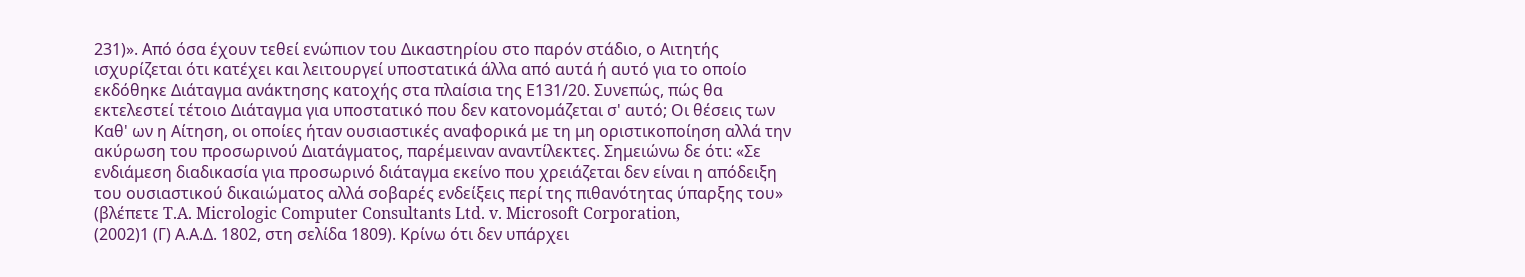231)». Από όσα έχουν τεθεί ενώπιον του Δικαστηρίου στο παρόν στάδιο, ο Αιτητής ισχυρίζεται ότι κατέχει και λειτουργεί υποστατικά άλλα από αυτά ή αυτό για το οποίο εκδόθηκε Διάταγμα ανάκτησης κατοχής στα πλαίσια της Ε131/20. Συνεπώς, πώς θα εκτελεστεί τέτοιο Διάταγμα για υποστατικό που δεν κατονομάζεται σ' αυτό; Οι θέσεις των Καθ' ων η Αίτηση, οι οποίες ήταν ουσιαστικές αναφορικά με τη μη οριστικοποίηση αλλά την ακύρωση του προσωρινού Διατάγματος, παρέμειναν αναντίλεκτες. Σημειώνω δε ότι: «Σε ενδιάμεση διαδικασία για προσωρινό διάταγμα εκείνο που χρειάζεται δεν είναι η απόδειξη του ουσιαστικού δικαιώματος αλλά σοβαρές ενδείξεις περί της πιθανότητας ύπαρξης του» (βλέπετε T.A. Micrologic Computer Consultants Ltd. v. Microsoft Corporation,
(2002)1 (Γ) Α.Α.Δ. 1802, στη σελίδα 1809). Κρίνω ότι δεν υπάρχει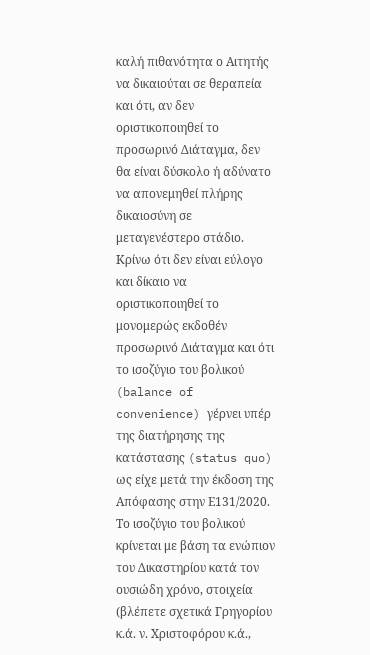καλή πιθανότητα ο Αιτητής να δικαιούται σε θεραπεία και ότι, αν δεν οριστικοποιηθεί το προσωρινό Διάταγμα, δεν θα είναι δύσκολο ή αδύνατο να απονεμηθεί πλήρης δικαιοσύνη σε μεταγενέστερο στάδιο. Κρίνω ότι δεν είναι εύλογο και δίκαιο να οριστικοποιηθεί το μονομερώς εκδοθέν προσωρινό Διάταγμα και ότι το ισοζύγιο του βολικού (balance of convenience) γέρνει υπέρ της διατήρησης της κατάστασης (status quo) ως είχε μετά την έκδοση της Απόφασης στην Ε131/2020. Το ισοζύγιο του βολικού κρίνεται με βάση τα ενώπιον του Δικαστηρίου κατά τον ουσιώδη χρόνο, στοιχεία (βλέπετε σχετικά Γρηγορίου κ.ά. ν. Χριστοφόρου κ.ά.,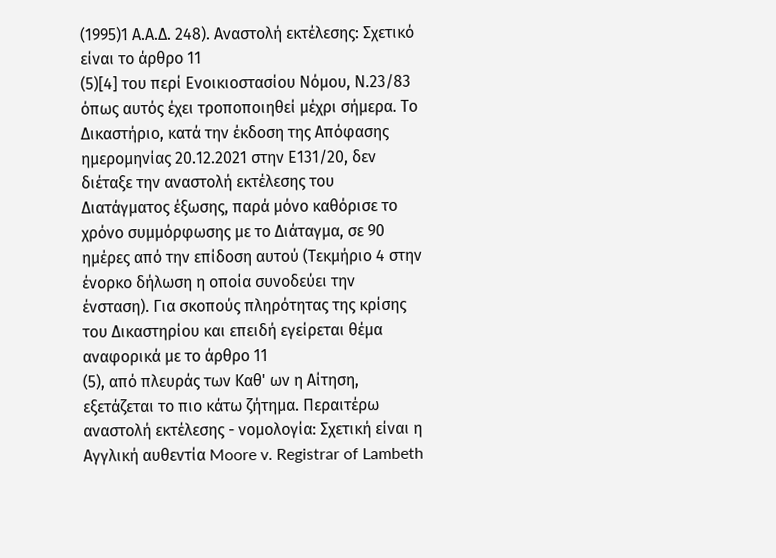(1995)1 Α.Α.Δ. 248). Αναστολή εκτέλεσης: Σχετικό είναι το άρθρο 11
(5)[4] του περί Ενοικιοστασίου Νόμου, Ν.23/83 όπως αυτός έχει τροποποιηθεί μέχρι σήμερα. Το Δικαστήριο, κατά την έκδοση της Απόφασης ημερομηνίας 20.12.2021 στην Ε131/20, δεν διέταξε την αναστολή εκτέλεσης του Διατάγματος έξωσης, παρά μόνο καθόρισε το χρόνο συμμόρφωσης με το Διάταγμα, σε 90 ημέρες από την επίδοση αυτού (Τεκμήριο 4 στην ένορκο δήλωση η οποία συνοδεύει την ένσταση). Για σκοπούς πληρότητας της κρίσης του Δικαστηρίου και επειδή εγείρεται θέμα αναφορικά με το άρθρο 11
(5), από πλευράς των Καθ' ων η Αίτηση, εξετάζεται το πιο κάτω ζήτημα. Περαιτέρω αναστολή εκτέλεσης - νομολογία: Σχετική είναι η Αγγλική αυθεντία Moore v. Registrar of Lambeth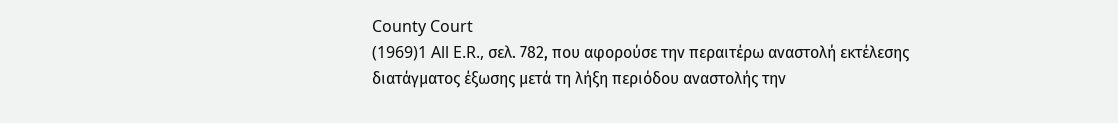County Court
(1969)1 All E.R., σελ. 782, που αφορούσε την περαιτέρω αναστολή εκτέλεσης διατάγματος έξωσης μετά τη λήξη περιόδου αναστολής την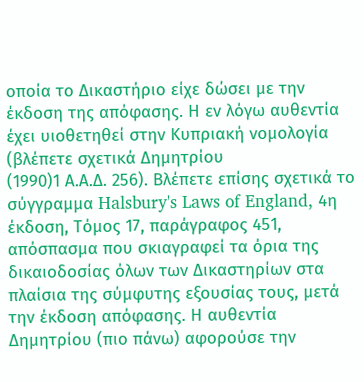οποία το Δικαστήριο είχε δώσει με την έκδοση της απόφασης. Η εν λόγω αυθεντία έχει υιοθετηθεί στην Κυπριακή νομολογία (βλέπετε σχετικά Δημητρίου
(1990)1 Α.Α.Δ. 256). Βλέπετε επίσης σχετικά το σύγγραμμα Halsbury's Laws of England, 4η έκδοση, Τόμος 17, παράγραφος 451, απόσπασμα που σκιαγραφεί τα όρια της δικαιοδοσίας όλων των Δικαστηρίων στα πλαίσια της σύμφυτης εξουσίας τους, μετά την έκδοση απόφασης. Η αυθεντία Δημητρίου (πιο πάνω) αφορούσε την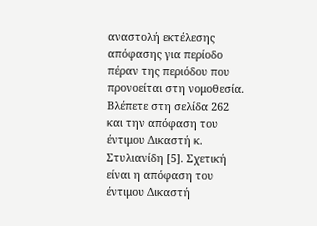αναστολή εκτέλεσης απόφασης για περίοδο πέραν της περιόδου που προνοείται στη νομοθεσία. Βλέπετε στη σελίδα 262 και την απόφαση του έντιμου Δικαστή κ. Στυλιανίδη [5]. Σχετική είναι η απόφαση του έντιμου Δικαστή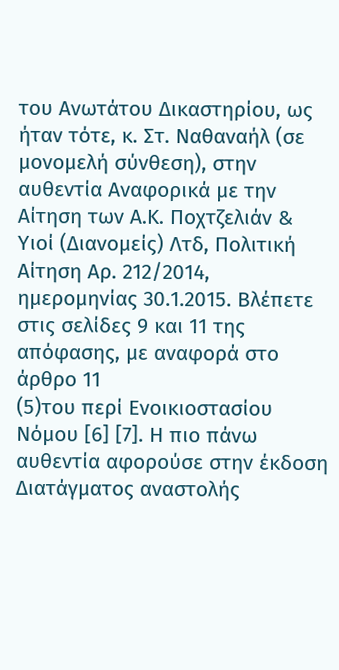του Ανωτάτου Δικαστηρίου, ως ήταν τότε, κ. Στ. Ναθαναήλ (σε μονομελή σύνθεση), στην αυθεντία Αναφορικά με την Αίτηση των Α.Κ. Ποχτζελιάν & Υιοί (Διανομείς) Λτδ, Πολιτική Αίτηση Αρ. 212/2014, ημερομηνίας 30.1.2015. Βλέπετε στις σελίδες 9 και 11 της απόφασης, με αναφορά στο άρθρο 11
(5)του περί Ενοικιοστασίου Νόμου [6] [7]. Η πιο πάνω αυθεντία αφορούσε στην έκδοση Διατάγματος αναστολής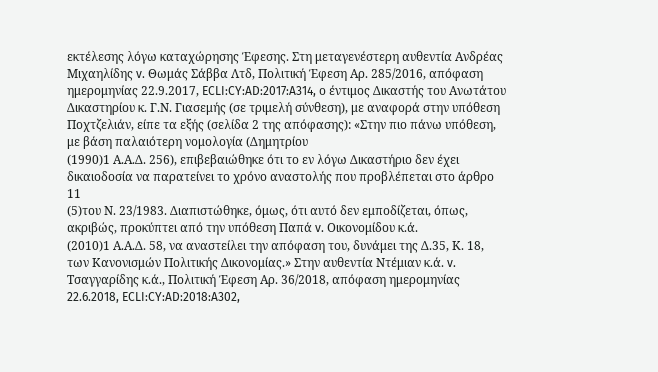εκτέλεσης λόγω καταχώρησης Έφεσης. Στη μεταγενέστερη αυθεντία Ανδρέας Μιχαηλίδης v. Θωμάς Σάββα Λτδ, Πολιτική Έφεση Αρ. 285/2016, απόφαση ημερομηνίας 22.9.2017, ECLI:CY:AD:2017:A314, ο έντιμος Δικαστής του Ανωτάτου Δικαστηρίου κ. Γ.Ν. Γιασεμής (σε τριμελή σύνθεση), με αναφορά στην υπόθεση Ποχτζελιάν, είπε τα εξής (σελίδα 2 της απόφασης): «Στην πιο πάνω υπόθεση, με βάση παλαιότερη νομολογία (Δημητρίου
(1990)1 Α.Α.Δ. 256), επιβεβαιώθηκε ότι το εν λόγω Δικαστήριο δεν έχει δικαιοδοσία να παρατείνει το χρόνο αναστολής που προβλέπεται στο άρθρο 11
(5)του Ν. 23/1983. Διαπιστώθηκε, όμως, ότι αυτό δεν εμποδίζεται, όπως, ακριβώς, προκύπτει από την υπόθεση Παπά v. Οικονομίδου κ.ά.
(2010)1 Α.Α.Δ. 58, να αναστείλει την απόφαση του, δυνάμει της Δ.35, Κ. 18, των Κανονισμών Πολιτικής Δικονομίας.» Στην αυθεντία Ντέμιαν κ.ά. v. Τσαγγαρίδης κ.ά., Πολιτική Έφεση Αρ. 36/2018, απόφαση ημερομηνίας 22.6.2018, ECLI:CY:AD:2018:A302,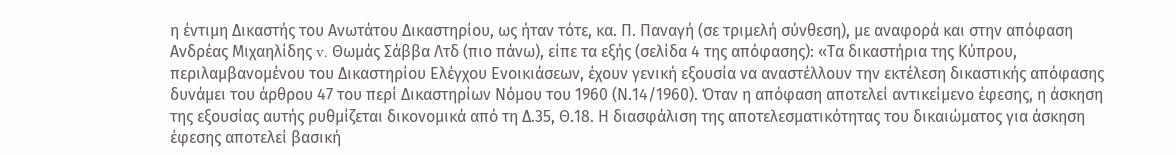η έντιμη Δικαστής του Ανωτάτου Δικαστηρίου, ως ήταν τότε, κα. Π. Παναγή (σε τριμελή σύνθεση), με αναφορά και στην απόφαση Ανδρέας Μιχαηλίδης v. Θωμάς Σάββα Λτδ (πιο πάνω), είπε τα εξής (σελίδα 4 της απόφασης): «Τα δικαστήρια της Κύπρου, περιλαμβανομένου του Δικαστηρίου Ελέγχου Ενοικιάσεων, έχουν γενική εξουσία να αναστέλλουν την εκτέλεση δικαστικής απόφασης δυνάμει του άρθρου 47 του περί Δικαστηρίων Νόμου του 1960 (Ν.14/1960). Όταν η απόφαση αποτελεί αντικείμενο έφεσης, η άσκηση της εξουσίας αυτής ρυθμίζεται δικονομικά από τη Δ.35, Θ.18. Η διασφάλιση της αποτελεσματικότητας του δικαιώματος για άσκηση έφεσης αποτελεί βασική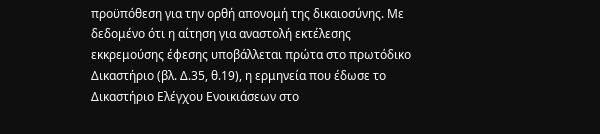προϋπόθεση για την ορθή απονομή της δικαιοσύνης. Με δεδομένο ότι η αίτηση για αναστολή εκτέλεσης εκκρεμούσης έφεσης υποβάλλεται πρώτα στο πρωτόδικο Δικαστήριο (βλ. Δ.35, θ.19), η ερμηνεία που έδωσε το Δικαστήριο Ελέγχου Ενοικιάσεων στο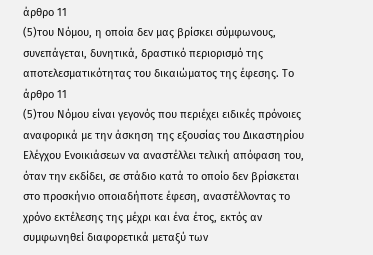άρθρο 11
(5)του Νόμου, η οποία δεν μας βρίσκει σύμφωνους, συνεπάγεται, δυνητικά, δραστικό περιορισμό της αποτελεσματικότητας του δικαιώματος της έφεσης. Το άρθρο 11
(5)του Νόμου είναι γεγονός που περιέχει ειδικές πρόνοιες αναφορικά με την άσκηση της εξουσίας του Δικαστηρίου Ελέγχου Ενοικιάσεων να αναστέλλει τελική απόφαση του, όταν την εκδίδει, σε στάδιο κατά το οποίο δεν βρίσκεται στο προσκήνιο οποιαδήποτε έφεση, αναστέλλοντας το χρόνο εκτέλεσης της μέχρι και ένα έτος, εκτός αν συμφωνηθεί διαφορετικά μεταξύ των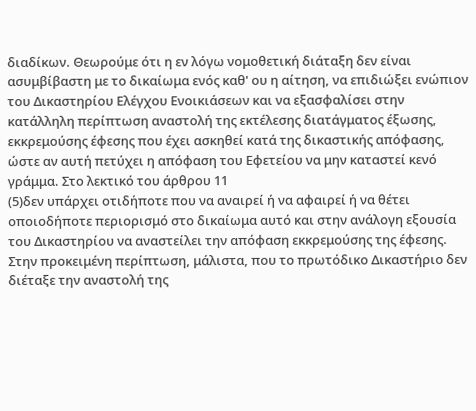διαδίκων. Θεωρούμε ότι η εν λόγω νομοθετική διάταξη δεν είναι ασυμβίβαστη με το δικαίωμα ενός καθ' ου η αίτηση, να επιδιώξει ενώπιον του Δικαστηρίου Ελέγχου Ενοικιάσεων και να εξασφαλίσει στην κατάλληλη περίπτωση αναστολή της εκτέλεσης διατάγματος έξωσης, εκκρεμούσης έφεσης που έχει ασκηθεί κατά της δικαστικής απόφασης, ώστε αν αυτή πετύχει η απόφαση του Εφετείου να μην καταστεί κενό γράμμα. Στο λεκτικό του άρθρου 11
(5)δεν υπάρχει οτιδήποτε που να αναιρεί ή να αφαιρεί ή να θέτει οποιοδήποτε περιορισμό στο δικαίωμα αυτό και στην ανάλογη εξουσία του Δικαστηρίου να αναστείλει την απόφαση εκκρεμούσης της έφεσης. Στην προκειμένη περίπτωση, μάλιστα, που το πρωτόδικο Δικαστήριο δεν διέταξε την αναστολή της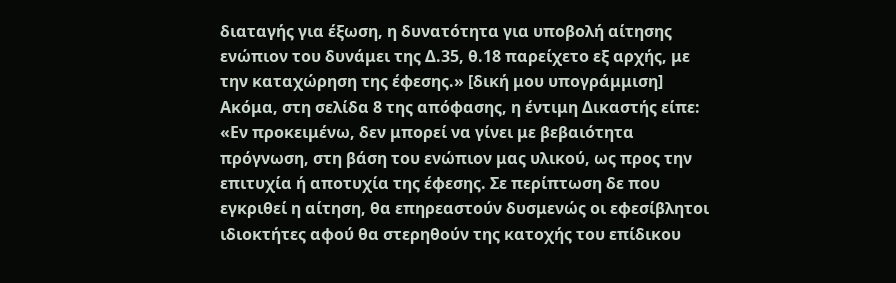διαταγής για έξωση, η δυνατότητα για υποβολή αίτησης ενώπιον του δυνάμει της Δ.35, θ.18 παρείχετο εξ αρχής, με την καταχώρηση της έφεσης.» [δική μου υπογράμμιση] Ακόμα, στη σελίδα 8 της απόφασης, η έντιμη Δικαστής είπε: «Εν προκειμένω, δεν μπορεί να γίνει με βεβαιότητα πρόγνωση, στη βάση του ενώπιον μας υλικού, ως προς την επιτυχία ή αποτυχία της έφεσης. Σε περίπτωση δε που εγκριθεί η αίτηση, θα επηρεαστούν δυσμενώς οι εφεσίβλητοι ιδιοκτήτες αφού θα στερηθούν της κατοχής του επίδικου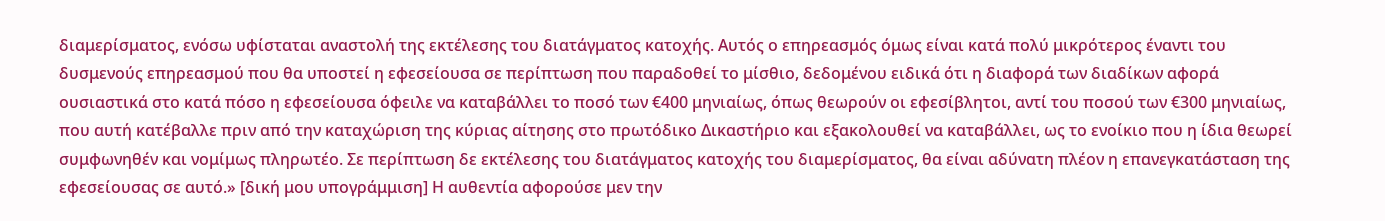διαμερίσματος, ενόσω υφίσταται αναστολή της εκτέλεσης του διατάγματος κατοχής. Αυτός ο επηρεασμός όμως είναι κατά πολύ μικρότερος έναντι του δυσμενούς επηρεασμού που θα υποστεί η εφεσείουσα σε περίπτωση που παραδοθεί το μίσθιο, δεδομένου ειδικά ότι η διαφορά των διαδίκων αφορά ουσιαστικά στο κατά πόσο η εφεσείουσα όφειλε να καταβάλλει το ποσό των €400 μηνιαίως, όπως θεωρούν οι εφεσίβλητοι, αντί του ποσού των €300 μηνιαίως, που αυτή κατέβαλλε πριν από την καταχώριση της κύριας αίτησης στο πρωτόδικο Δικαστήριο και εξακολουθεί να καταβάλλει, ως το ενοίκιο που η ίδια θεωρεί συμφωνηθέν και νομίμως πληρωτέο. Σε περίπτωση δε εκτέλεσης του διατάγματος κατοχής του διαμερίσματος, θα είναι αδύνατη πλέον η επανεγκατάσταση της εφεσείουσας σε αυτό.» [δική μου υπογράμμιση] Η αυθεντία αφορούσε μεν την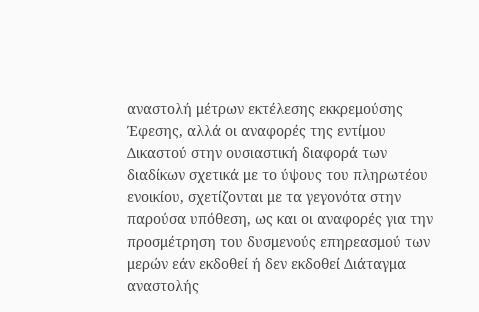αναστολή μέτρων εκτέλεσης εκκρεμούσης Έφεσης, αλλά οι αναφορές της εντίμου Δικαστού στην ουσιαστική διαφορά των διαδίκων σχετικά με το ύψους του πληρωτέου ενοικίου, σχετίζονται με τα γεγονότα στην παρούσα υπόθεση, ως και οι αναφορές για την προσμέτρηση του δυσμενούς επηρεασμού των μερών εάν εκδοθεί ή δεν εκδοθεί Διάταγμα αναστολής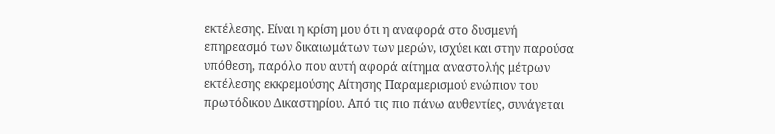εκτέλεσης. Είναι η κρίση μου ότι η αναφορά στο δυσμενή επηρεασμό των δικαιωμάτων των μερών, ισχύει και στην παρούσα υπόθεση, παρόλο που αυτή αφορά αίτημα αναστολής μέτρων εκτέλεσης εκκρεμούσης Αίτησης Παραμερισμού ενώπιον του πρωτόδικου Δικαστηρίου. Από τις πιο πάνω αυθεντίες, συνάγεται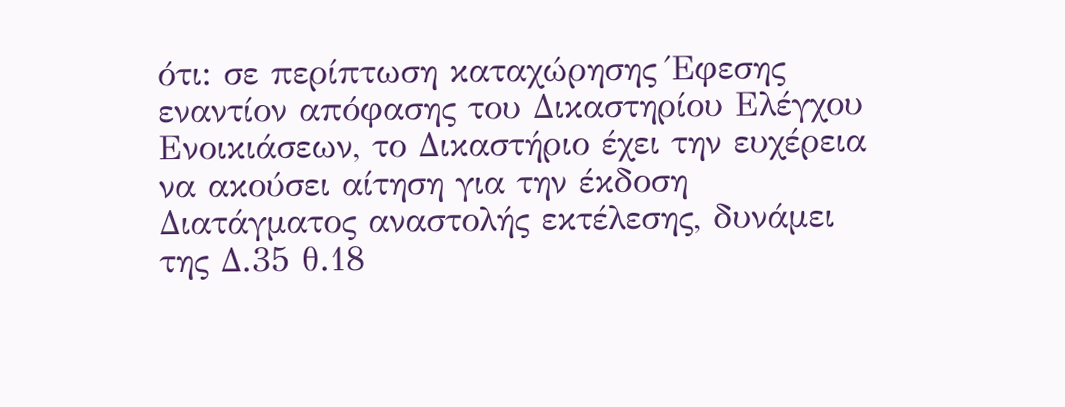ότι: σε περίπτωση καταχώρησης Έφεσης εναντίον απόφασης του Δικαστηρίου Ελέγχου Ενοικιάσεων, το Δικαστήριο έχει την ευχέρεια να ακούσει αίτηση για την έκδοση Διατάγματος αναστολής εκτέλεσης, δυνάμει της Δ.35 θ.18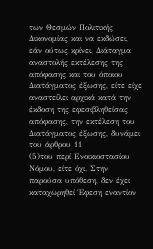των Θεσμών Πολιτικής Δικονομίας και να εκδώσει, εάν ούτως κρίνει, Διάταγμα αναστολής εκτέλεσης της απόφασης και του όποιου Διατάγματος έξωσης, είτε είχε αναστείλει αρχικά κατά την έκδοση της εφεσιβληθείσας απόφασης, την εκτέλεση του Διατάγματος έξωσης, δυνάμει του άρθρου 11
(5)του περί Ενοικιοστασίου Νόμου, είτε όχι. Στην παρούσα υπόθεση, δεν έχει καταχωρηθεί Έφεση εναντίον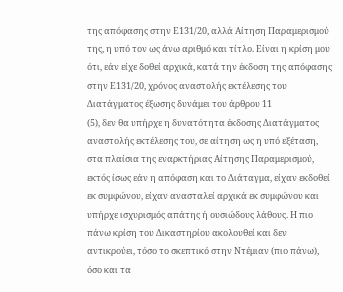της απόφασης στην Ε131/20, αλλά Αίτηση Παραμερισμού της, η υπό τον ως άνω αριθμό και τίτλο. Είναι η κρίση μου ότι, εάν είχε δοθεί αρχικά, κατά την έκδοση της απόφασης στην Ε131/20, χρόνος αναστολής εκτέλεσης του Διατάγματος έξωσης δυνάμει του άρθρου 11
(5), δεν θα υπήρχε η δυνατότητα έκδοσης Διατάγματος αναστολής εκτέλεσης του, σε αίτηση ως η υπό εξέταση, στα πλαίσια της εναρκτήριας Αίτησης Παραμερισμού, εκτός ίσως εάν η απόφαση και το Διάταγμα, είχαν εκδοθεί εκ συμφώνου, είχαν ανασταλεί αρχικά εκ συμφώνου και υπήρχε ισχυρισμός απάτης ή ουσιώδους λάθους. Η πιο πάνω κρίση του Δικαστηρίου ακολουθεί και δεν αντικρούει, τόσο το σκεπτικό στην Ντέμιαν (πιο πάνω), όσο και τα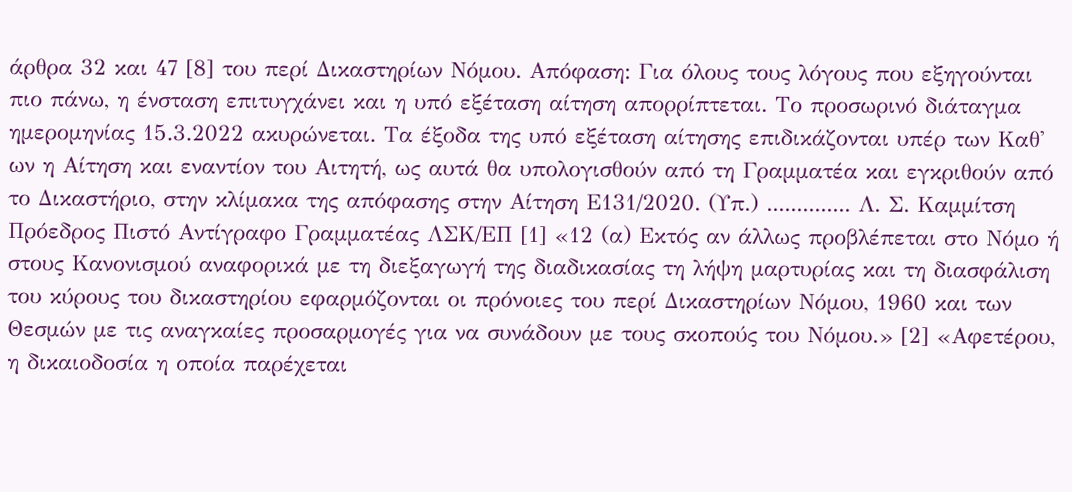άρθρα 32 και 47 [8] του περί Δικαστηρίων Νόμου. Απόφαση: Για όλους τους λόγους που εξηγούνται πιο πάνω, η ένσταση επιτυγχάνει και η υπό εξέταση αίτηση απορρίπτεται. Το προσωρινό διάταγμα ημερομηνίας 15.3.2022 ακυρώνεται. Τα έξοδα της υπό εξέταση αίτησης επιδικάζονται υπέρ των Καθ' ων η Αίτηση και εναντίον του Αιτητή, ως αυτά θα υπολογισθούν από τη Γραμματέα και εγκριθούν από το Δικαστήριο, στην κλίμακα της απόφασης στην Αίτηση Ε131/2020. (Υπ.) .............. Λ. Σ. Καμμίτση Πρόεδρος Πιστό Αντίγραφο Γραμματέας ΛΣΚ/ΕΠ [1] «12 (α) Εκτός αν άλλως προβλέπεται στο Νόμο ή στους Κανονισμού αναφορικά με τη διεξαγωγή της διαδικασίας τη λήψη μαρτυρίας και τη διασφάλιση του κύρους του δικαστηρίου εφαρμόζονται οι πρόνοιες του περί Δικαστηρίων Νόμου, 1960 και των Θεσμών με τις αναγκαίες προσαρμογές για να συνάδουν με τους σκοπούς του Νόμου.» [2] «Αφετέρου, η δικαιοδοσία η οποία παρέχεται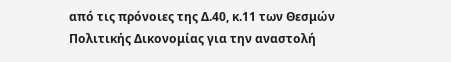από τις πρόνοιες της Δ.40, κ.11 των Θεσμών Πολιτικής Δικονομίας για την αναστολή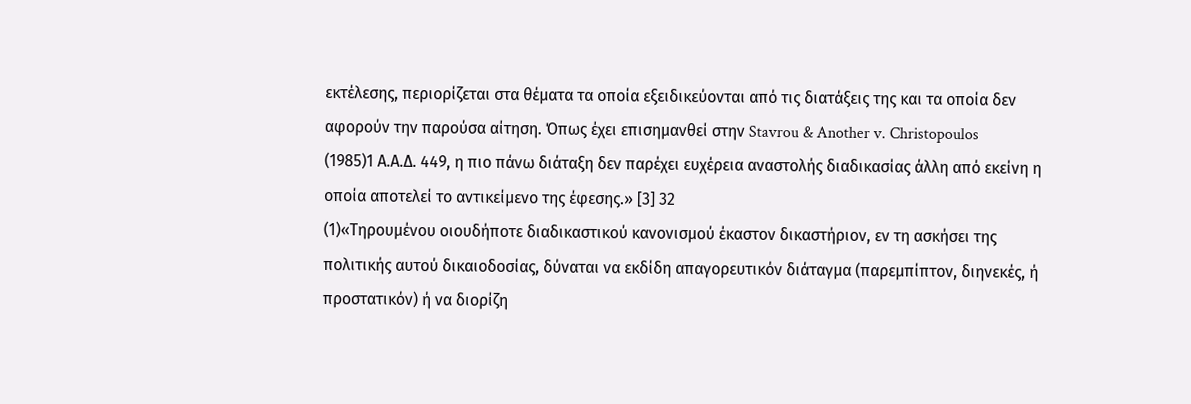εκτέλεσης, περιορίζεται στα θέματα τα οποία εξειδικεύονται από τις διατάξεις της και τα οποία δεν αφορούν την παρούσα αίτηση. Όπως έχει επισημανθεί στην Stavrou & Another v. Christopoulos
(1985)1 Α.Α.Δ. 449, η πιο πάνω διάταξη δεν παρέχει ευχέρεια αναστολής διαδικασίας άλλη από εκείνη η οποία αποτελεί το αντικείμενο της έφεσης.» [3] 32
(1)«Τηρουμένου οιουδήποτε διαδικαστικού κανονισμού έκαστον δικαστήριον, εν τη ασκήσει της πολιτικής αυτού δικαιοδοσίας, δύναται να εκδίδη απαγορευτικόν διάταγμα (παρεμπίπτον, διηνεκές, ή προστατικόν) ή να διορίζη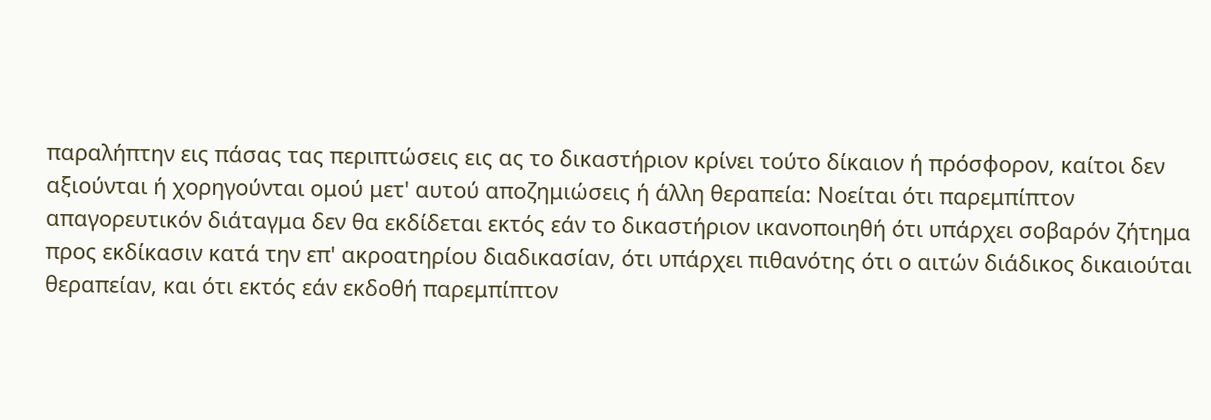παραλήπτην εις πάσας τας περιπτώσεις εις ας το δικαστήριον κρίνει τούτο δίκαιον ή πρόσφορον, καίτοι δεν αξιούνται ή χορηγούνται ομού μετ' αυτού αποζημιώσεις ή άλλη θεραπεία: Νοείται ότι παρεμπίπτον απαγορευτικόν διάταγμα δεν θα εκδίδεται εκτός εάν το δικαστήριον ικανοποιηθή ότι υπάρχει σοβαρόν ζήτημα προς εκδίκασιν κατά την επ' ακροατηρίου διαδικασίαν, ότι υπάρχει πιθανότης ότι ο αιτών διάδικος δικαιούται θεραπείαν, και ότι εκτός εάν εκδοθή παρεμπίπτον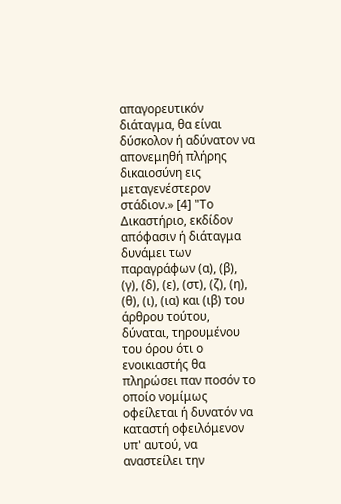απαγορευτικόν διάταγμα, θα είναι δύσκολον ή αδύνατον να απονεμηθή πλήρης δικαιοσύνη εις μεταγενέστερον στάδιον.» [4] "Το Δικαστήριο, εκδίδον απόφασιν ή διάταγμα δυνάμει των παραγράφων (α), (β), (γ), (δ), (ε), (στ), (ζ), (η), (θ), (ι), (ια) και (ιβ) του άρθρου τούτου, δύναται, τηρουμένου του όρου ότι ο ενοικιαστής θα πληρώσει παν ποσόν το οποίο νομίμως οφείλεται ή δυνατόν να καταστή οφειλόμενον υπ' αυτού, να αναστείλει την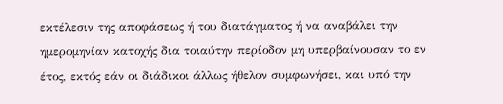εκτέλεσιν της αποφάσεως ή του διατάγματος ή να αναβάλει την ημερομηνίαν κατοχής δια τοιαύτην περίοδον μη υπερβαίνουσαν το εν έτος, εκτός εάν οι διάδικοι άλλως ήθελον συμφωνήσει, και υπό την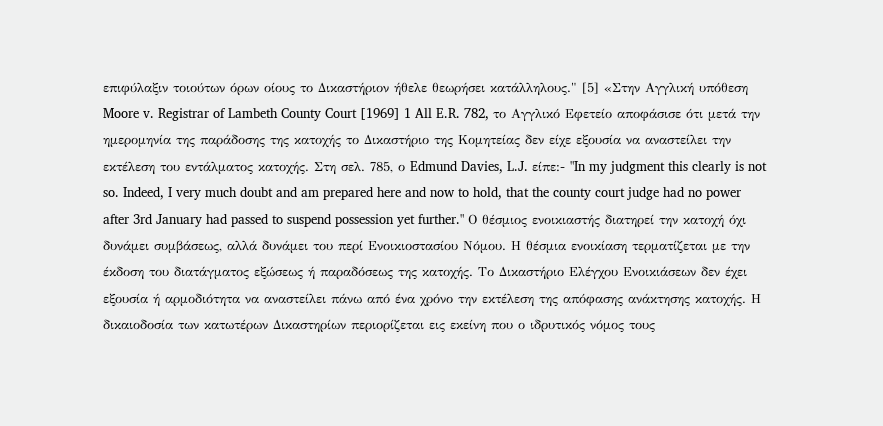επιφύλαξιν τοιούτων όρων οίους το Δικαστήριον ήθελε θεωρήσει κατάλληλους." [5] «Στην Αγγλική υπόθεση Moore v. Registrar of Lambeth County Court [1969] 1 All E.R. 782, το Αγγλικό Εφετείο αποφάσισε ότι μετά την ημερομηνία της παράδοσης της κατοχής το Δικαστήριο της Κομητείας δεν είχε εξουσία να αναστείλει την εκτέλεση του εντάλματος κατοχής. Στη σελ. 785, ο Edmund Davies, L.J. είπε:- "In my judgment this clearly is not so. Indeed, I very much doubt and am prepared here and now to hold, that the county court judge had no power after 3rd January had passed to suspend possession yet further." Ο θέσμιος ενοικιαστής διατηρεί την κατοχή όχι δυνάμει συμβάσεως, αλλά δυνάμει του περί Ενοικιοστασίου Νόμου. Η θέσμια ενοικίαση τερματίζεται με την έκδοση του διατάγματος εξώσεως ή παραδόσεως της κατοχής. Το Δικαστήριο Ελέγχου Ενοικιάσεων δεν έχει εξουσία ή αρμοδιότητα να αναστείλει πάνω από ένα χρόνο την εκτέλεση της απόφασης ανάκτησης κατοχής. Η δικαιοδοσία των κατωτέρων Δικαστηρίων περιορίζεται εις εκείνη που ο ιδρυτικός νόμος τους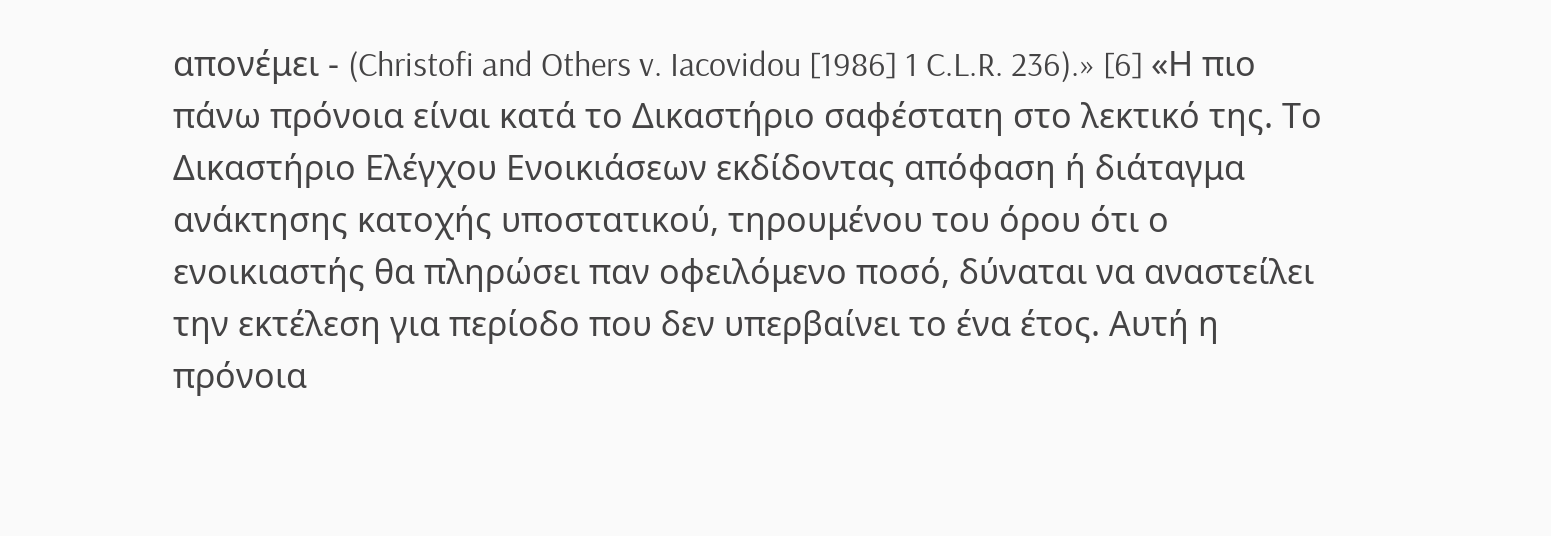απονέμει - (Christofi and Others v. Iacovidou [1986] 1 C.L.R. 236).» [6] «Η πιο πάνω πρόνοια είναι κατά το Δικαστήριο σαφέστατη στο λεκτικό της. Το Δικαστήριο Ελέγχου Ενοικιάσεων εκδίδοντας απόφαση ή διάταγμα ανάκτησης κατοχής υποστατικού, τηρουμένου του όρου ότι ο ενοικιαστής θα πληρώσει παν οφειλόμενο ποσό, δύναται να αναστείλει την εκτέλεση για περίοδο που δεν υπερβαίνει το ένα έτος. Αυτή η πρόνοια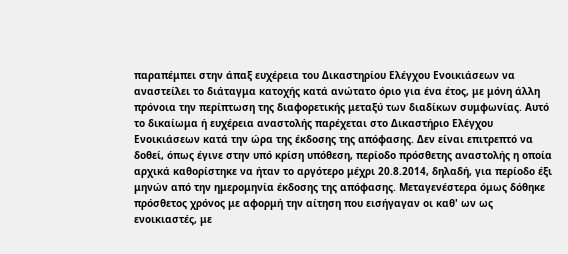παραπέμπει στην άπαξ ευχέρεια του Δικαστηρίου Ελέγχου Ενοικιάσεων να αναστείλει το διάταγμα κατοχής κατά ανώτατο όριο για ένα έτος, με μόνη άλλη πρόνοια την περίπτωση της διαφορετικής μεταξύ των διαδίκων συμφωνίας. Αυτό το δικαίωμα ή ευχέρεια αναστολής παρέχεται στο Δικαστήριο Ελέγχου Ενοικιάσεων κατά την ώρα της έκδοσης της απόφασης. Δεν είναι επιτρεπτό να δοθεί, όπως έγινε στην υπό κρίση υπόθεση, περίοδο πρόσθετης αναστολής η οποία αρχικά καθορίστηκε να ήταν το αργότερο μέχρι 20.8.2014, δηλαδή, για περίοδο έξι μηνών από την ημερομηνία έκδοσης της απόφασης. Μεταγενέστερα όμως δόθηκε πρόσθετος χρόνος με αφορμή την αίτηση που εισήγαγαν οι καθ' ων ως ενοικιαστές, με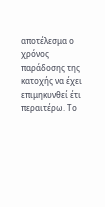αποτέλεσμα ο χρόνος παράδοσης της κατοχής να έχει επιμηκυνθεί έτι περαιτέρω. Το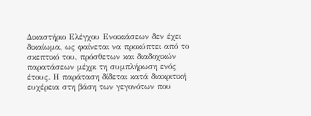Δικαστήριο Ελέγχου Ενοικιάσεων δεν έχει δικαίωμα, ως φαίνεται να προκύπτει από το σκεπτικό του, πρόσθετων και διαδοχικών παρατάσεων μέχρι τη συμπλήρωση ενός έτους. Η παράταση δίδεται κατά διακριτική ευχέρεια στη βάση των γεγονότων που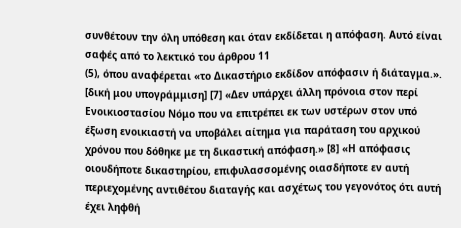συνθέτουν την όλη υπόθεση και όταν εκδίδεται η απόφαση. Αυτό είναι σαφές από το λεκτικό του άρθρου 11
(5), όπου αναφέρεται «το Δικαστήριο εκδίδον απόφασιν ή διάταγμα.». [δική μου υπογράμμιση] [7] «Δεν υπάρχει άλλη πρόνοια στον περί Ενοικιοστασίου Νόμο που να επιτρέπει εκ των υστέρων στον υπό έξωση ενοικιαστή να υποβάλει αίτημα για παράταση του αρχικού χρόνου που δόθηκε με τη δικαστική απόφαση.» [8] «Η απόφασις οιουδήποτε δικαστηρίου, επιφυλασσομένης οιασδήποτε εν αυτή περιεχομένης αντιθέτου διαταγής και ασχέτως του γεγονότος ότι αυτή έχει ληφθή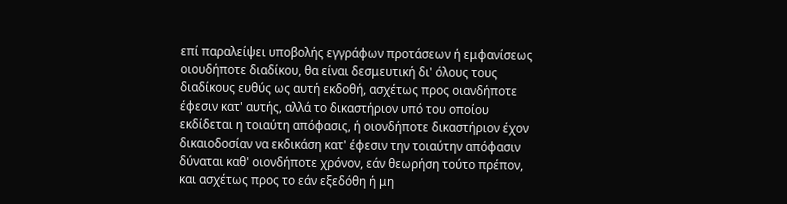επί παραλείψει υποβολής εγγράφων προτάσεων ή εμφανίσεως οιουδήποτε διαδίκου, θα είναι δεσμευτική δι' όλους τους διαδίκους ευθύς ως αυτή εκδοθή, ασχέτως προς οιανδήποτε έφεσιν κατ' αυτής, αλλά το δικαστήριον υπό του οποίου εκδίδεται η τοιαύτη απόφασις, ή οιονδήποτε δικαστήριον έχον δικαιοδοσίαν να εκδικάση κατ' έφεσιν την τοιαύτην απόφασιν δύναται καθ' οιονδήποτε χρόνον, εάν θεωρήση τούτο πρέπον, και ασχέτως προς το εάν εξεδόθη ή μη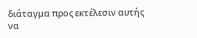διάταγμα προς εκτέλεσιν αυτής να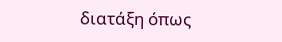διατάξη όπως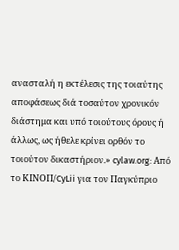ανασταλή η εκτέλεσις της τοιαύτης αποφάσεως διά τοσαύτον χρονικόν διάστημα και υπό τοιούτους όρους ή άλλως, ως ήθελε κρίνει ορθόν το τοιούτον δικαστήριον.» cylaw.org: Από το ΚΙΝOΠ/CyLii για τον Παγκύπριο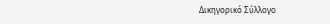Δικηγορικό Σύλλογο